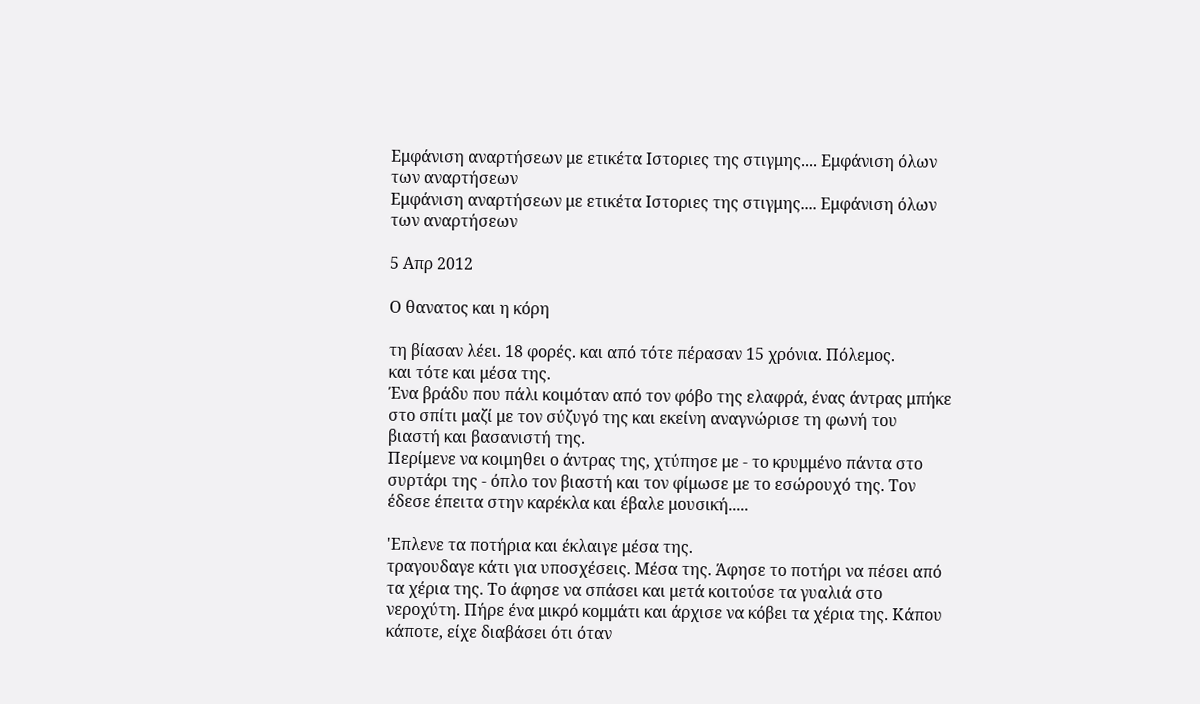Εμφάνιση αναρτήσεων με ετικέτα Ιστοριες της στιγμης.... Εμφάνιση όλων των αναρτήσεων
Εμφάνιση αναρτήσεων με ετικέτα Ιστοριες της στιγμης.... Εμφάνιση όλων των αναρτήσεων

5 Απρ 2012

Ο θανατος και η κόρη

τη βίασαν λέει. 18 φορές. και από τότε πέρασαν 15 χρόνια. Πόλεμος.
και τότε και μέσα της.
Ένα βράδυ που πάλι κοιμόταν από τον φόβο της ελαφρά, ένας άντρας μπήκε στο σπίτι μαζί με τον σύζυγό της και εκείνη αναγνώρισε τη φωνή του βιαστή και βασανιστή της.
Περίμενε να κοιμηθει ο άντρας της, χτύπησε με - το κρυμμένο πάντα στο συρτάρι της - όπλο τον βιαστή και τον φίμωσε με το εσώρουχό της. Τον έδεσε έπειτα στην καρέκλα και έβαλε μουσική.....

'Επλενε τα ποτήρια και έκλαιγε μέσα της.
τραγουδαγε κάτι για υποσχέσεις. Μέσα της. Άφησε το ποτήρι να πέσει από τα χέρια της. Το άφησε να σπάσει και μετά κοιτούσε τα γυαλιά στο νεροχύτη. Πήρε ένα μικρό κομμάτι και άρχισε να κόβει τα χέρια της. Κάπου κάποτε, είχε διαβάσει ότι όταν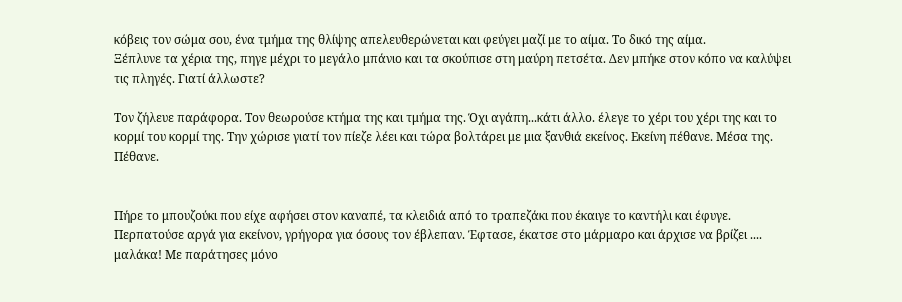κόβεις τον σώμα σου, ένα τμήμα της θλίψης απελευθερώνεται και φεύγει μαζί με το αίμα. Το δικό της αίμα.
Ξέπλυνε τα χέρια της, πηγε μέχρι το μεγάλο μπάνιο και τα σκούπισε στη μαύρη πετσέτα. Δεν μπήκε στον κόπο να καλύψει τις πληγές. Γιατί άλλωστε?

Τον ζήλευε παράφορα. Τον θεωρούσε κτήμα της και τμήμα της. Όχι αγάπη...κάτι άλλο. έλεγε το χέρι του χέρι της και το κορμί του κορμί της. Την χώρισε γιατί τον πίεζε λέει και τώρα βολτάρει με μια ξανθιά εκείνος. Εκείνη πέθανε. Μέσα της. Πέθανε.


Πήρε το μπουζούκι που είχε αφήσει στον καναπέ, τα κλειδιά από το τραπεζάκι που έκαιγε το καντήλι και έφυγε. Περπατούσε αργά για εκείνον, γρήγορα για όσους τον έβλεπαν. Έφτασε, έκατσε στο μάρμαρο και άρχισε να βρίζει .... μαλάκα! Με παράτησες μόνο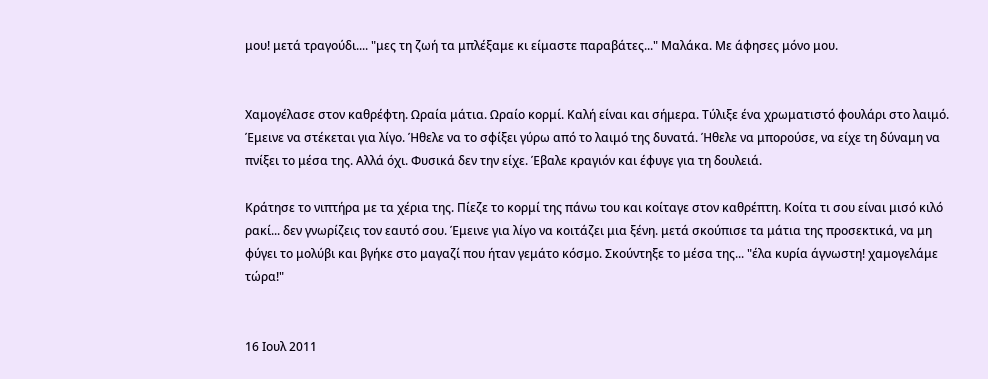μου! μετά τραγούδι.... "μες τη ζωή τα μπλέξαμε κι είμαστε παραβάτες..." Μαλάκα. Με άφησες μόνο μου.


Χαμογέλασε στον καθρέφτη. Ωραία μάτια. Ωραίο κορμί. Καλή είναι και σήμερα. Τύλιξε ένα χρωματιστό φουλάρι στο λαιμό. Έμεινε να στέκεται για λίγο. Ήθελε να το σφίξει γύρω από το λαιμό της δυνατά. Ήθελε να μπορούσε, να είχε τη δύναμη να πνίξει το μέσα της. Αλλά όχι. Φυσικά δεν την είχε. Έβαλε κραγιόν και έφυγε για τη δουλειά.

Κράτησε το νιπτήρα με τα χέρια της. Πίεζε το κορμί της πάνω του και κοίταγε στον καθρέπτη. Κοίτα τι σου είναι μισό κιλό ρακί... δεν γνωρίζεις τον εαυτό σου. Έμεινε για λίγο να κοιτάζει μια ξένη. μετά σκούπισε τα μάτια της προσεκτικά, να μη φύγει το μολύβι και βγήκε στο μαγαζί που ήταν γεμάτο κόσμο. Σκούντηξε το μέσα της... "έλα κυρία άγνωστη! χαμογελάμε τώρα!"


16 Ιουλ 2011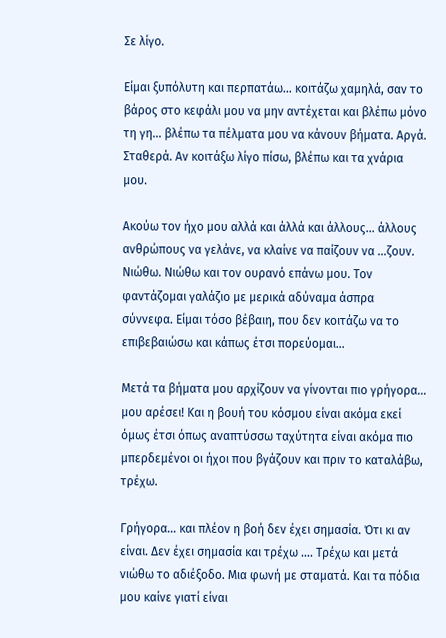Σε λίγο.

Είμαι ξυπόλυτη και περπατάω… κοιτάζω χαμηλά, σαν το βάρος στο κεφάλι μου να μην αντέχεται και βλέπω μόνο τη γη… βλέπω τα πέλματα μου να κάνουν βήματα. Αργά. Σταθερά. Αν κοιτάξω λίγο πίσω, βλέπω και τα χνάρια μου.

Ακούω τον ήχο μου αλλά και άλλά και άλλους… άλλους ανθρώπους να γελάνε, να κλαίνε να παίζουν να …ζουν. Νιώθω. Νιώθω και τον ουρανό επάνω μου. Τον φαντάζομαι γαλάζιο με μερικά αδύναμα άσπρα σύννεφα. Είμαι τόσο βέβαιη, που δεν κοιτάζω να το επιβεβαιώσω και κάπως έτσι πορεύομαι…

Μετά τα βήματα μου αρχίζουν να γίνονται πιο γρήγορα… μου αρέσει! Και η βουή του κόσμου είναι ακόμα εκεί όμως έτσι όπως αναπτύσσω ταχύτητα είναι ακόμα πιο μπερδεμένοι οι ήχοι που βγάζουν και πριν το καταλάβω, τρέχω.

Γρήγορα… και πλέον η βοή δεν έχει σημασία. Ότι κι αν είναι. Δεν έχει σημασία και τρέχω …. Τρέχω και μετά νιώθω το αδιέξοδο. Μια φωνή με σταματά. Και τα πόδια μου καίνε γιατί είναι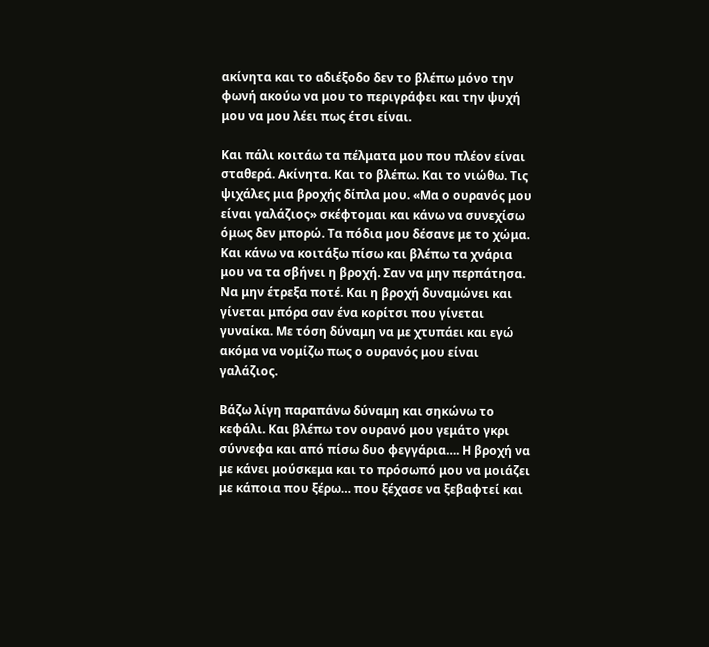ακίνητα και το αδιέξοδο δεν το βλέπω μόνο την φωνή ακούω να μου το περιγράφει και την ψυχή μου να μου λέει πως έτσι είναι.

Και πάλι κοιτάω τα πέλματα μου που πλέον είναι σταθερά. Ακίνητα. Και το βλέπω. Και το νιώθω. Τις ψιχάλες μια βροχής δίπλα μου. «Μα ο ουρανός μου είναι γαλάζιος» σκέφτομαι και κάνω να συνεχίσω όμως δεν μπορώ. Τα πόδια μου δέσανε με το χώμα. Και κάνω να κοιτάξω πίσω και βλέπω τα χνάρια μου να τα σβήνει η βροχή. Σαν να μην περπάτησα. Να μην έτρεξα ποτέ. Και η βροχή δυναμώνει και γίνεται μπόρα σαν ένα κορίτσι που γίνεται γυναίκα. Με τόση δύναμη να με χτυπάει και εγώ ακόμα να νομίζω πως ο ουρανός μου είναι γαλάζιος.

Βάζω λίγη παραπάνω δύναμη και σηκώνω το κεφάλι. Και βλέπω τον ουρανό μου γεμάτο γκρι σύννεφα και από πίσω δυο φεγγάρια…. Η βροχή να με κάνει μούσκεμα και το πρόσωπό μου να μοιάζει με κάποια που ξέρω… που ξέχασε να ξεβαφτεί και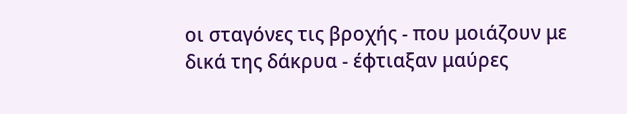οι σταγόνες τις βροχής - που μοιάζουν με δικά της δάκρυα - έφτιαξαν μαύρες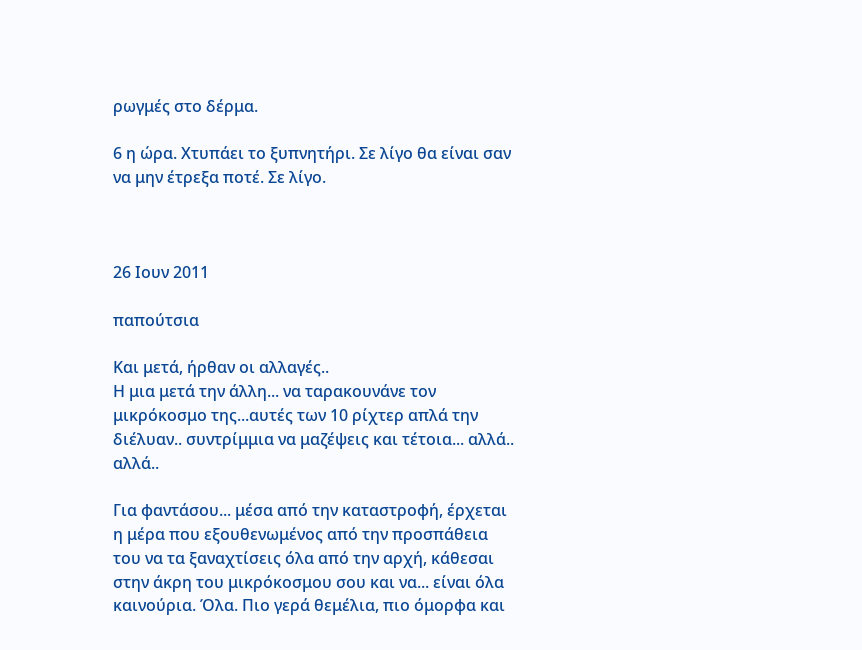ρωγμές στο δέρμα.

6 η ώρα. Χτυπάει το ξυπνητήρι. Σε λίγο θα είναι σαν να μην έτρεξα ποτέ. Σε λίγο.



26 Ιουν 2011

παπούτσια

Και μετά, ήρθαν οι αλλαγές..
Η μια μετά την άλλη... να ταρακουνάνε τον μικρόκοσμο της...αυτές των 10 ρίχτερ απλά την διέλυαν.. συντρίμμια να μαζέψεις και τέτοια... αλλά.. αλλά..

Για φαντάσου... μέσα από την καταστροφή, έρχεται η μέρα που εξουθενωμένος από την προσπάθεια του να τα ξαναχτίσεις όλα από την αρχή, κάθεσαι στην άκρη του μικρόκοσμου σου και να... είναι όλα καινούρια. Όλα. Πιο γερά θεμέλια, πιο όμορφα και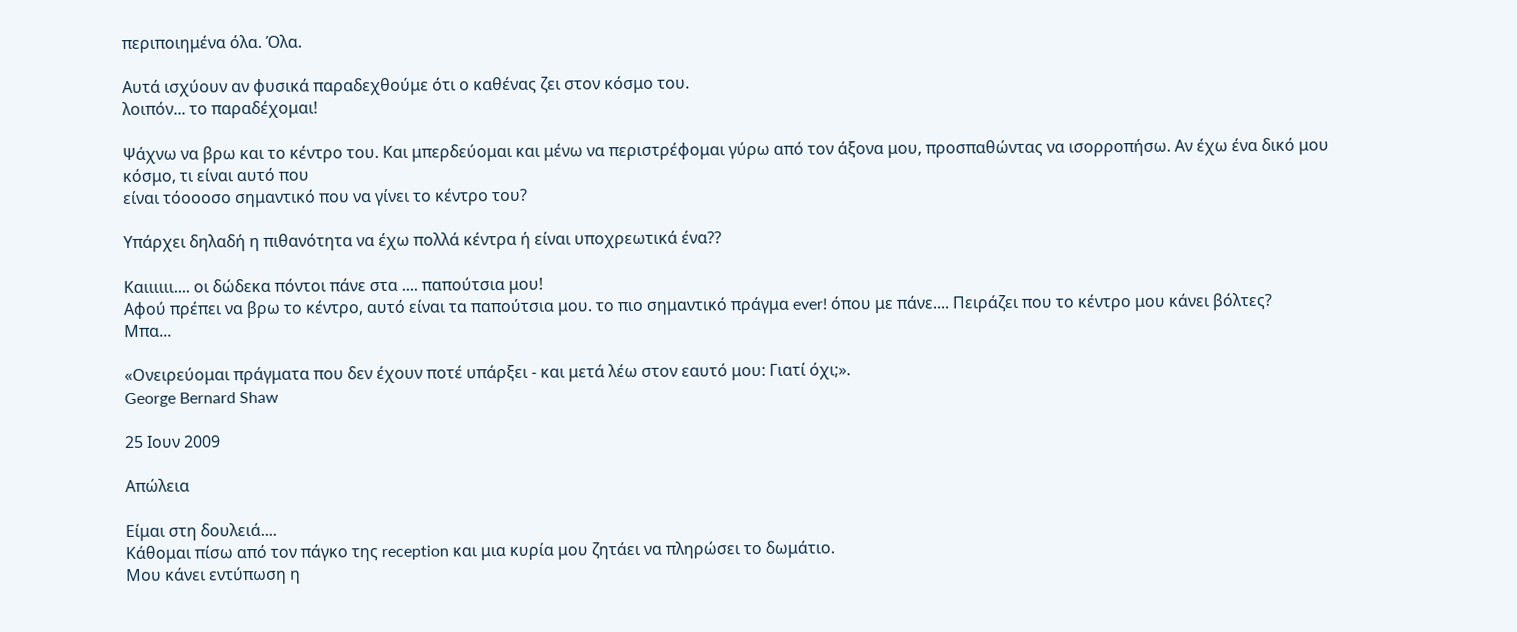περιποιημένα όλα. Όλα.

Αυτά ισχύουν αν φυσικά παραδεχθούμε ότι ο καθένας ζει στον κόσμο του.
λοιπόν... το παραδέχομαι!

Ψάχνω να βρω και το κέντρο του. Και μπερδεύομαι και μένω να περιστρέφομαι γύρω από τον άξονα μου, προσπαθώντας να ισορροπήσω. Αν έχω ένα δικό μου κόσμο, τι είναι αυτό που
είναι τόοοοσο σημαντικό που να γίνει το κέντρο του?

Υπάρχει δηλαδή η πιθανότητα να έχω πολλά κέντρα ή είναι υποχρεωτικά ένα??

Καιιιιιι.... οι δώδεκα πόντοι πάνε στα .... παπούτσια μου!
Αφού πρέπει να βρω το κέντρο, αυτό είναι τα παπούτσια μου. το πιο σημαντικό πράγμα ever! όπου με πάνε.... Πειράζει που το κέντρο μου κάνει βόλτες?
Μπα...

«Ονειρεύομαι πράγματα που δεν έχουν ποτέ υπάρξει - και μετά λέω στον εαυτό μου: Γιατί όχι;».
George Bernard Shaw

25 Ιουν 2009

Απώλεια

Είμαι στη δουλειά....
Κάθομαι πίσω από τον πάγκο της reception και μια κυρία μου ζητάει να πληρώσει το δωμάτιο.
Μου κάνει εντύπωση η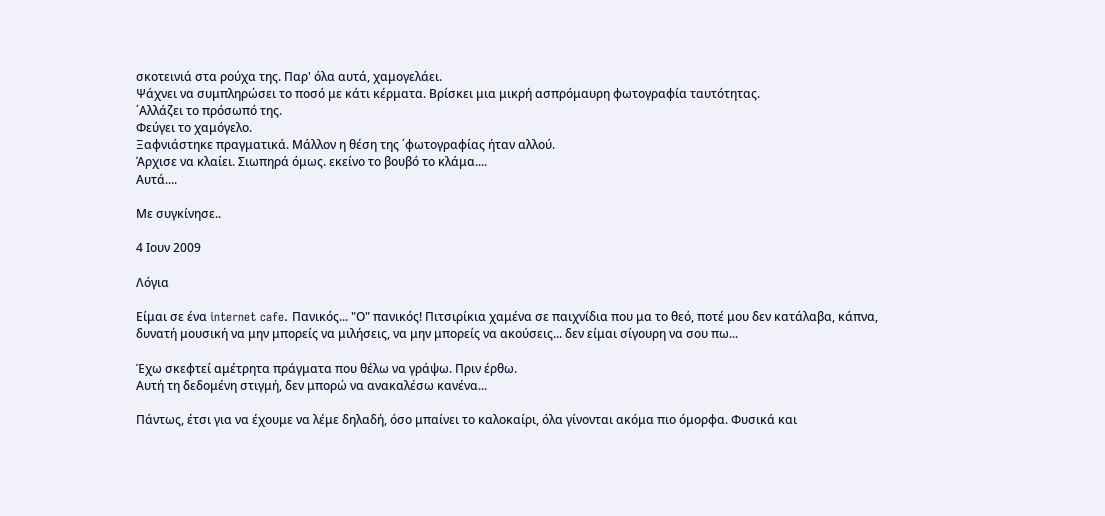σκοτεινιά στα ρούχα της. Παρ' όλα αυτά, χαμογελάει.
Ψάχνει να συμπληρώσει το ποσό με κάτι κέρματα. Βρίσκει μια μικρή ασπρόμαυρη φωτογραφία ταυτότητας.
΄Αλλάζει το πρόσωπό της.
Φεύγει το χαμόγελο.
Ξαφνιάστηκε πραγματικά. Μάλλον η θέση της ΄φωτογραφίας ήταν αλλού.
Άρχισε να κλαίει. Σιωπηρά όμως. εκείνο το βουβό το κλάμα....
Αυτά....

Με συγκίνησε..

4 Ιουν 2009

Λόγια

Είμαι σε ένα internet cafe. Πανικός... "Ο" πανικός! Πιτσιρίκια χαμένα σε παιχνίδια που μα το θεό, ποτέ μου δεν κατάλαβα, κάπνα, δυνατή μουσική να μην μπορείς να μιλήσεις, να μην μπορείς να ακούσεις... δεν είμαι σίγουρη να σου πω...

Έχω σκεφτεί αμέτρητα πράγματα που θέλω να γράψω. Πριν έρθω.
Αυτή τη δεδομένη στιγμή, δεν μπορώ να ανακαλέσω κανένα...

Πάντως, έτσι για να έχουμε να λέμε δηλαδή, όσο μπαίνει το καλοκαίρι, όλα γίνονται ακόμα πιο όμορφα. Φυσικά και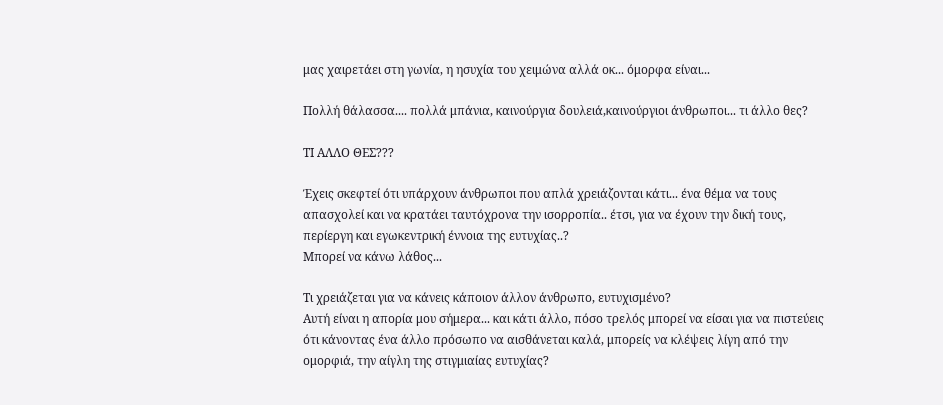μας χαιρετάει στη γωνία, η ησυχία του χειμώνα αλλά οκ... όμορφα είναι...

Πολλή θάλασσα.... πολλά μπάνια, καινούργια δουλειά,καινούργιοι άνθρωποι... τι άλλο θες?

ΤΙ ΑΛΛΟ ΘΕΣ???

Έχεις σκεφτεί ότι υπάρχουν άνθρωποι που απλά χρειάζονται κάτι... ένα θέμα να τους απασχολεί και να κρατάει ταυτόχρονα την ισορροπία.. έτσι, για να έχουν την δική τους, περίεργη και εγωκεντρική έννοια της ευτυχίας..?
Μπορεί να κάνω λάθος...

Τι χρειάζεται για να κάνεις κάποιον άλλον άνθρωπο, ευτυχισμένο?
Αυτή είναι η απορία μου σήμερα... και κάτι άλλο, πόσο τρελός μπορεί να είσαι για να πιστεύεις ότι κάνοντας ένα άλλο πρόσωπο να αισθάνεται καλά, μπορείς να κλέψεις λίγη από την ομορφιά, την αίγλη της στιγμιαίας ευτυχίας?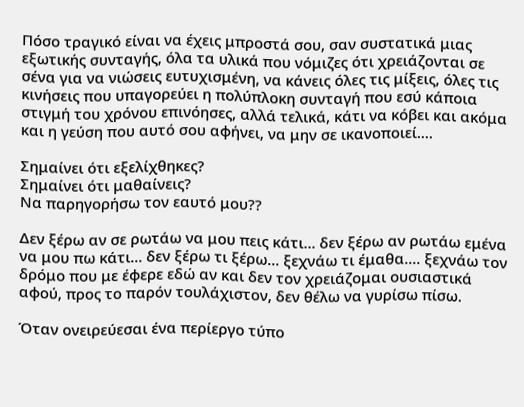Πόσο τραγικό είναι να έχεις μπροστά σου, σαν συστατικά μιας εξωτικής συνταγής, όλα τα υλικά που νόμιζες ότι χρειάζονται σε σένα για να νιώσεις ευτυχισμένη, να κάνεις όλες τις μίξεις, όλες τις κινήσεις που υπαγορεύει η πολύπλοκη συνταγή που εσύ κάποια στιγμή του χρόνου επινόησες, αλλά τελικά, κάτι να κόβει και ακόμα και η γεύση που αυτό σου αφήνει, να μην σε ικανοποιεί....

Σημαίνει ότι εξελίχθηκες?
Σημαίνει ότι μαθαίνεις?
Να παρηγορήσω τον εαυτό μου??

Δεν ξέρω αν σε ρωτάω να μου πεις κάτι... δεν ξέρω αν ρωτάω εμένα να μου πω κάτι... δεν ξέρω τι ξέρω... ξεχνάω τι έμαθα.... ξεχνάω τον δρόμο που με έφερε εδώ αν και δεν τον χρειάζομαι ουσιαστικά αφού, προς το παρόν τουλάχιστον, δεν θέλω να γυρίσω πίσω.

Όταν ονειρεύεσαι ένα περίεργο τύπο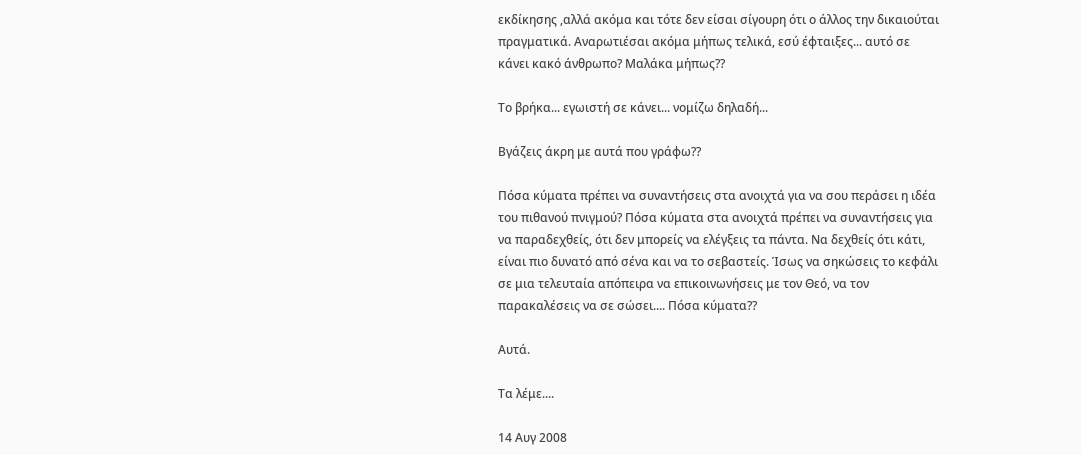εκδίκησης ,αλλά ακόμα και τότε δεν είσαι σίγουρη ότι ο άλλος την δικαιούται πραγματικά. Αναρωτιέσαι ακόμα μήπως τελικά, εσύ έφταιξες... αυτό σε κάνει κακό άνθρωπο? Μαλάκα μήπως??

Το βρήκα... εγωιστή σε κάνει... νομίζω δηλαδή...

Βγάζεις άκρη με αυτά που γράφω??

Πόσα κύματα πρέπει να συναντήσεις στα ανοιχτά για να σου περάσει η ιδέα του πιθανού πνιγμού? Πόσα κύματα στα ανοιχτά πρέπει να συναντήσεις για να παραδεχθείς, ότι δεν μπορείς να ελέγξεις τα πάντα. Να δεχθείς ότι κάτι, είναι πιο δυνατό από σένα και να το σεβαστείς. Ίσως να σηκώσεις το κεφάλι σε μια τελευταία απόπειρα να επικοινωνήσεις με τον Θεό, να τον παρακαλέσεις να σε σώσει.... Πόσα κύματα??

Αυτά.

Τα λέμε....

14 Αυγ 2008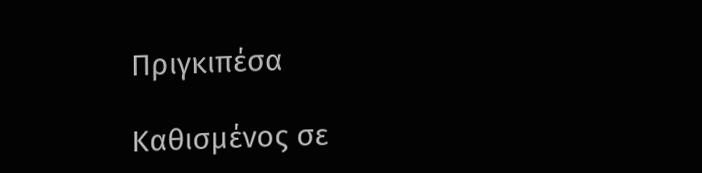Πριγκιπέσα

Καθισμένος σε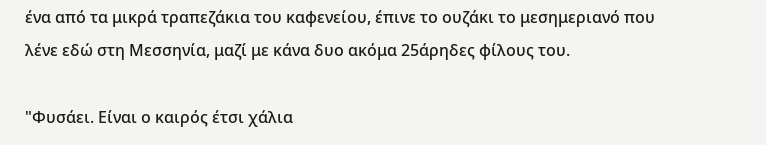ένα από τα μικρά τραπεζάκια του καφενείου, έπινε το ουζάκι το μεσημεριανό που λένε εδώ στη Μεσσηνία, μαζί με κάνα δυο ακόμα 25άρηδες φίλους του.

"Φυσάει. Είναι ο καιρός έτσι χάλια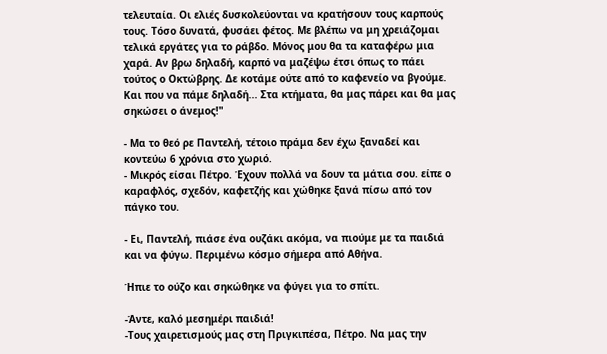τελευταία. Οι ελιές δυσκολεύονται να κρατήσουν τους καρπούς τους. Τόσο δυνατά, φυσάει φέτος. Με βλέπω να μη χρειάζομαι τελικά εργάτες για το ράβδο. Μόνος μου θα τα καταφέρω μια χαρά. Αν βρω δηλαδή, καρπό να μαζέψω έτσι όπως το πάει τούτος ο Οκτώβρης. Δε κοτάμε ούτε από το καφενείο να βγούμε. Και που να πάμε δηλαδή... Στα κτήματα, θα μας πάρει και θα μας σηκώσει ο άνεμος!"

- Μα το θεό ρε Παντελή, τέτοιο πράμα δεν έχω ξαναδεί και κοντεύω 6 χρόνια στο χωριό.
- Μικρός είσαι Πέτρο. Έχουν πολλά να δουν τα μάτια σου. είπε ο καραφλός, σχεδόν, καφετζής και χώθηκε ξανά πίσω από τον πάγκο του.

- Ει, Παντελή, πιάσε ένα ουζάκι ακόμα, να πιούμε με τα παιδιά και να φύγω. Περιμένω κόσμο σήμερα από Αθήνα.

Ήπιε το ούζο και σηκώθηκε να φύγει για το σπίτι.

-Άντε, καλό μεσημέρι παιδιά!
-Τους χαιρετισμούς μας στη Πριγκιπέσα, Πέτρο. Να μας την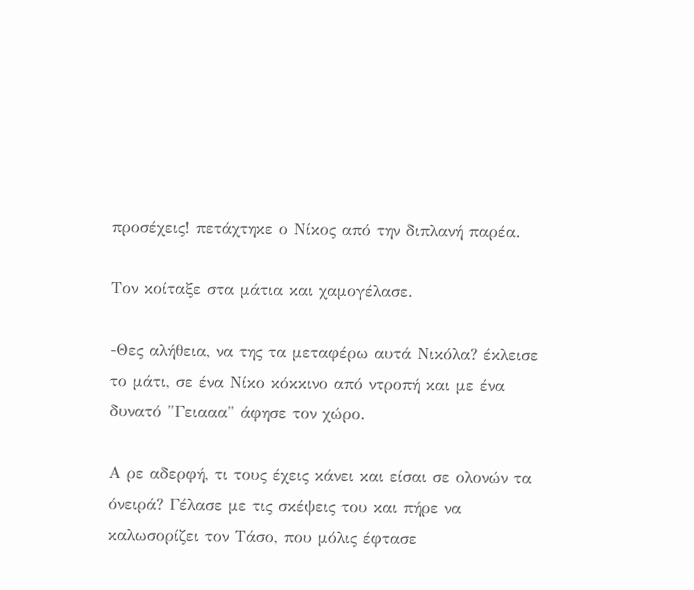προσέχεις! πετάχτηκε ο Νίκος από την διπλανή παρέα.

Τον κοίταξε στα μάτια και χαμογέλασε.

-Θες αλήθεια, να της τα μεταφέρω αυτά Νικόλα? έκλεισε το μάτι, σε ένα Νίκο κόκκινο από ντροπή και με ένα δυνατό "Γειααα" άφησε τον χώρο.

Α ρε αδερφή, τι τους έχεις κάνει και είσαι σε ολονών τα όνειρά? Γέλασε με τις σκέψεις του και πήρε να καλωσορίζει τον Τάσο, που μόλις έφτασε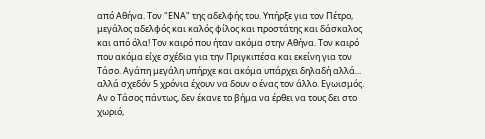από Αθήνα. Τον "ΕΝΑ" της αδελφής του. Υπήρξε για τον Πέτρο, μεγάλος αδελφός και καλός φίλος και προστάτης και δάσκαλος και από όλα! Τον καιρό που ήταν ακόμα στην Αθήνα. Τον καιρό που ακόμα είχε σχέδια για την Πριγκιπέσα και εκείνη για τον Τάσο. Αγάπη μεγάλη υπήρχε και ακόμα υπάρχει δηλαδή αλλά... αλλά σχεδόν 5 χρόνια έχουν να δουν ο ένας τον άλλο. Εγωισμός. Αν ο Τάσος πάντως, δεν έκανε το βήμα να έρθει να τους δει στο χωριό,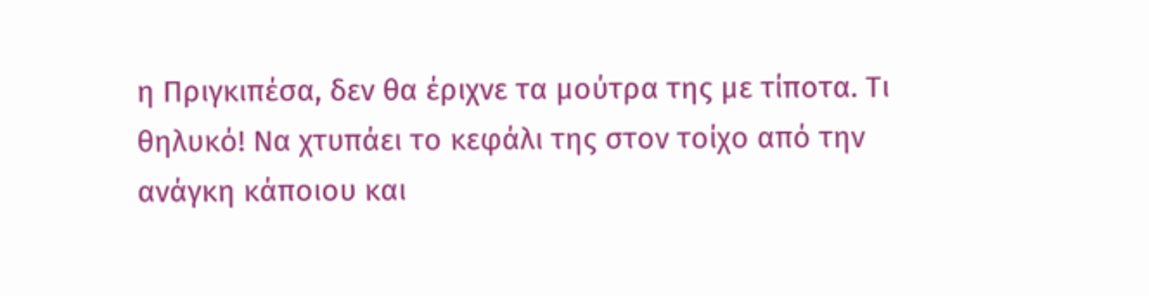η Πριγκιπέσα, δεν θα έριχνε τα μούτρα της με τίποτα. Τι θηλυκό! Να χτυπάει το κεφάλι της στον τοίχο από την ανάγκη κάποιου και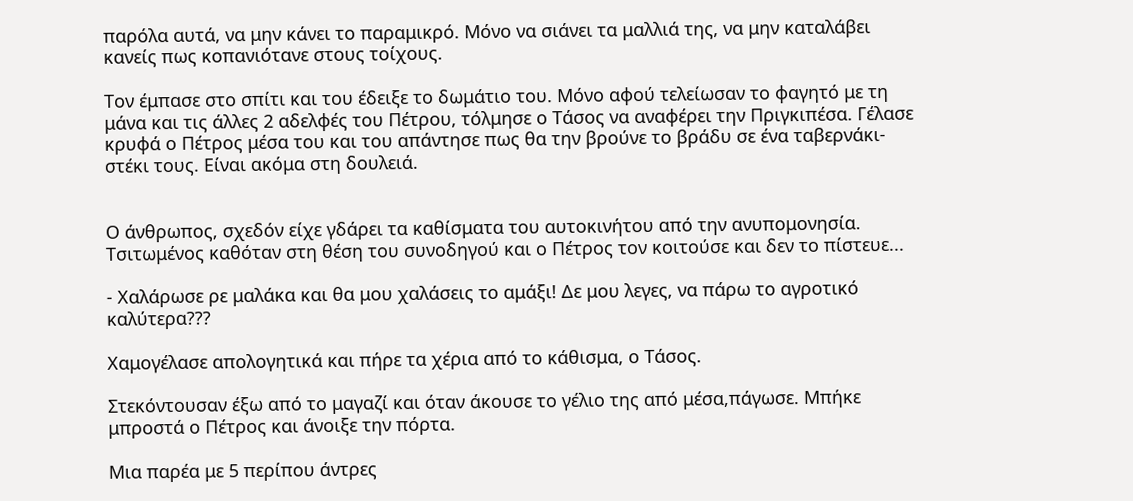παρόλα αυτά, να μην κάνει το παραμικρό. Μόνο να σιάνει τα μαλλιά της, να μην καταλάβει κανείς πως κοπανιότανε στους τοίχους.

Τον έμπασε στο σπίτι και του έδειξε το δωμάτιο του. Μόνο αφού τελείωσαν το φαγητό με τη μάνα και τις άλλες 2 αδελφές του Πέτρου, τόλμησε ο Τάσος να αναφέρει την Πριγκιπέσα. Γέλασε κρυφά ο Πέτρος μέσα του και του απάντησε πως θα την βρούνε το βράδυ σε ένα ταβερνάκι- στέκι τους. Είναι ακόμα στη δουλειά.


Ο άνθρωπος, σχεδόν είχε γδάρει τα καθίσματα του αυτοκινήτου από την ανυπομονησία. Τσιτωμένος καθόταν στη θέση του συνοδηγού και ο Πέτρος τον κοιτούσε και δεν το πίστευε...

- Χαλάρωσε ρε μαλάκα και θα μου χαλάσεις το αμάξι! Δε μου λεγες, να πάρω το αγροτικό καλύτερα???

Χαμογέλασε απολογητικά και πήρε τα χέρια από το κάθισμα, ο Τάσος.

Στεκόντουσαν έξω από το μαγαζί και όταν άκουσε το γέλιο της από μέσα,πάγωσε. Μπήκε μπροστά ο Πέτρος και άνοιξε την πόρτα.

Μια παρέα με 5 περίπου άντρες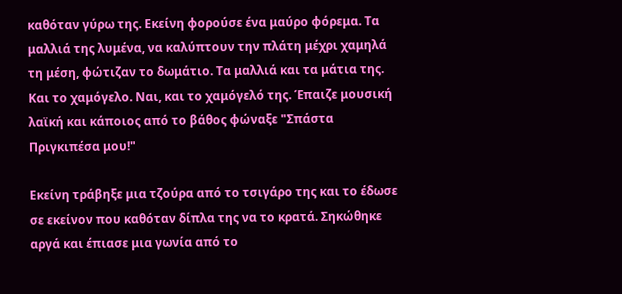καθόταν γύρω της. Εκείνη φορούσε ένα μαύρο φόρεμα. Τα μαλλιά της λυμένα, να καλύπτουν την πλάτη μέχρι χαμηλά τη μέση, φώτιζαν το δωμάτιο. Τα μαλλιά και τα μάτια της. Και το χαμόγελο. Ναι, και το χαμόγελό της. Έπαιζε μουσική λαϊκή και κάποιος από το βάθος φώναξε "Σπάστα Πριγκιπέσα μου!"

Εκείνη τράβηξε μια τζούρα από το τσιγάρο της και το έδωσε σε εκείνον που καθόταν δίπλα της να το κρατά. Σηκώθηκε αργά και έπιασε μια γωνία από το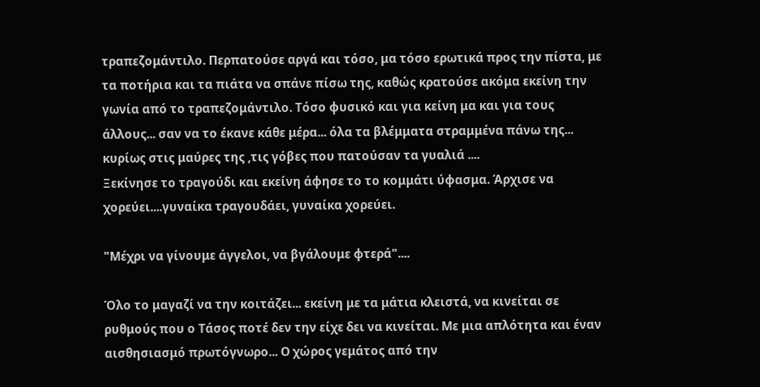τραπεζομάντιλο. Περπατούσε αργά και τόσο, μα τόσο ερωτικά προς την πίστα, με τα ποτήρια και τα πιάτα να σπάνε πίσω της, καθώς κρατούσε ακόμα εκείνη την γωνία από το τραπεζομάντιλο. Τόσο φυσικό και για κείνη μα και για τους άλλους... σαν να το έκανε κάθε μέρα... όλα τα βλέμματα στραμμένα πάνω της... κυρίως στις μαύρες της ,τις γόβες που πατούσαν τα γυαλιά ....
Ξεκίνησε το τραγούδι και εκείνη άφησε το το κομμάτι ύφασμα. Άρχισε να χορεύει....γυναίκα τραγουδάει, γυναίκα χορεύει.

"Μέχρι να γίνουμε άγγελοι, να βγάλουμε φτερά"....

Όλο το μαγαζί να την κοιτάζει... εκείνη με τα μάτια κλειστά, να κινείται σε ρυθμούς που ο Τάσος ποτέ δεν την είχε δει να κινείται. Με μια απλότητα και έναν αισθησιασμό πρωτόγνωρο... Ο χώρος γεμάτος από την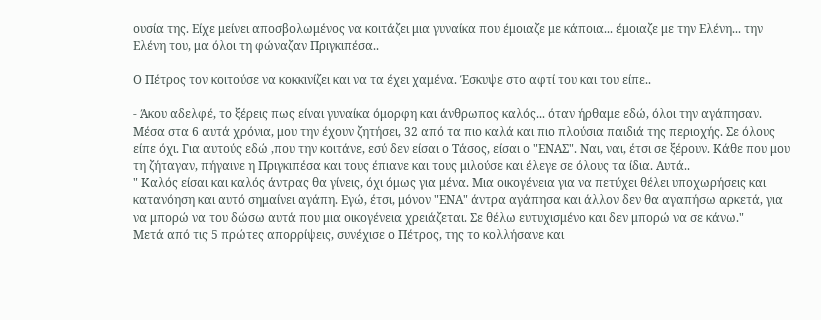ουσία της. Είχε μείνει αποσβολωμένος να κοιτάζει μια γυναίκα που έμοιαζε με κάποια... έμοιαζε με την Ελένη... την Ελένη του, μα όλοι τη φώναζαν Πριγκιπέσα..

Ο Πέτρος τον κοιτούσε να κοκκινίζει και να τα έχει χαμένα. Έσκυψε στο αφτί του και του είπε..

- Άκου αδελφέ, το ξέρεις πως είναι γυναίκα όμορφη και άνθρωπος καλός... όταν ήρθαμε εδώ, όλοι την αγάπησαν. Μέσα στα 6 αυτά χρόνια, μου την έχουν ζητήσει, 32 από τα πιο καλά και πιο πλούσια παιδιά της περιοχής. Σε όλους είπε όχι. Για αυτούς εδώ ,που την κοιτάνε, εσύ δεν είσαι ο Τάσος, είσαι ο "ΕΝΑΣ". Ναι, ναι, έτσι σε ξέρουν. Κάθε που μου τη ζήταγαν, πήγαινε η Πριγκιπέσα και τους έπιανε και τους μιλούσε και έλεγε σε όλους τα ίδια. Αυτά..
" Καλός είσαι και καλός άντρας θα γίνεις, όχι όμως για μένα. Μια οικογένεια για να πετύχει θέλει υποχωρήσεις και κατανόηση και αυτό σημαίνει αγάπη. Εγώ, έτσι, μόνον "ΕΝΑ" άντρα αγάπησα και άλλον δεν θα αγαπήσω αρκετά, για να μπορώ να του δώσω αυτά που μια οικογένεια χρειάζεται. Σε θέλω ευτυχισμένο και δεν μπορώ να σε κάνω."
Μετά από τις 5 πρώτες απορρίψεις, συνέχισε ο Πέτρος, της το κολλήσανε και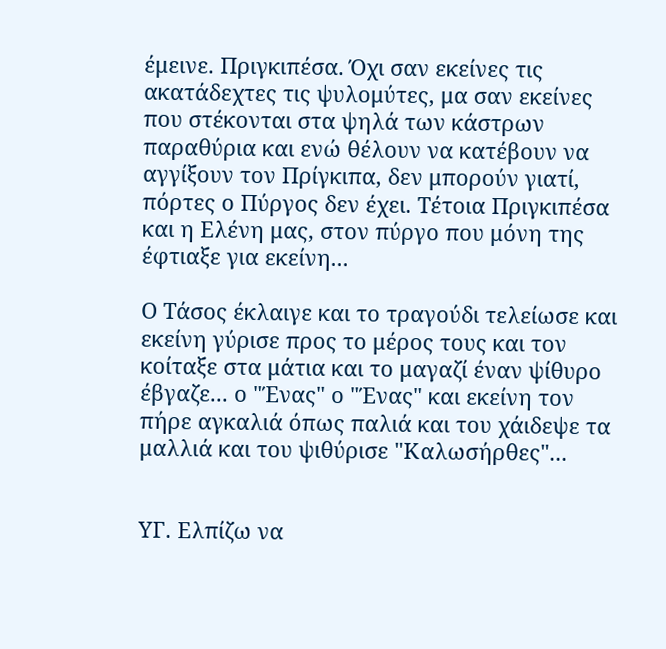έμεινε. Πριγκιπέσα. Όχι σαν εκείνες τις ακατάδεχτες τις ψυλομύτες, μα σαν εκείνες που στέκονται στα ψηλά των κάστρων παραθύρια και ενώ θέλουν να κατέβουν να αγγίξουν τον Πρίγκιπα, δεν μπορούν γιατί, πόρτες ο Πύργος δεν έχει. Τέτοια Πριγκιπέσα και η Ελένη μας, στον πύργο που μόνη της έφτιαξε για εκείνη...

Ο Τάσος έκλαιγε και το τραγούδι τελείωσε και εκείνη γύρισε προς το μέρος τους και τον κοίταξε στα μάτια και το μαγαζί έναν ψίθυρο έβγαζε... ο "Ένας" ο "Ένας" και εκείνη τον πήρε αγκαλιά όπως παλιά και του χάιδεψε τα μαλλιά και του ψιθύρισε "Καλωσήρθες"...


ΥΓ. Ελπίζω να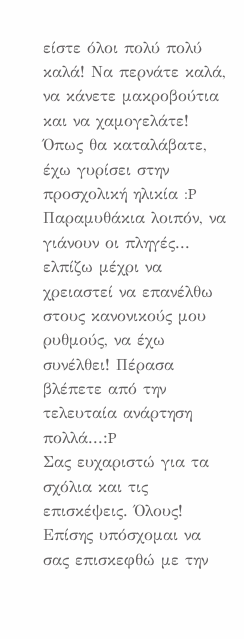είστε όλοι πολύ πολύ καλά! Να περνάτε καλά, να κάνετε μακροβούτια και να χαμογελάτε! Όπως θα καταλάβατε, έχω γυρίσει στην προσχολική ηλικία :P Παραμυθάκια λοιπόν, να γιάνουν οι πληγές... ελπίζω μέχρι να χρειαστεί να επανέλθω στους κανονικούς μου ρυθμούς, να έχω συνέλθει! Πέρασα βλέπετε από την τελευταία ανάρτηση πολλά...:P
Σας ευχαριστώ για τα σχόλια και τις επισκέψεις. Όλους! Επίσης υπόσχομαι να σας επισκεφθώ με την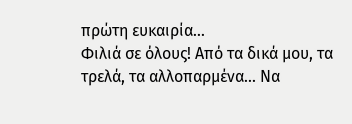πρώτη ευκαιρία...
Φιλιά σε όλους! Από τα δικά μου, τα τρελά, τα αλλοπαρμένα... Να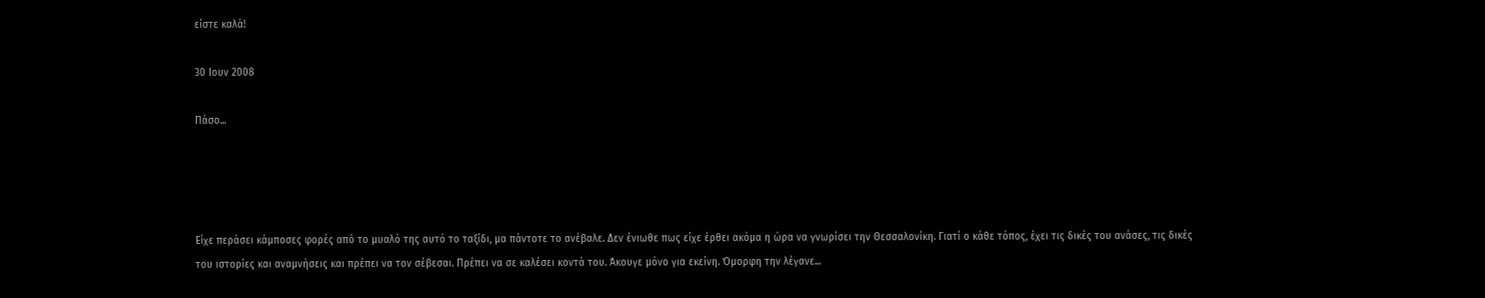είστε καλά!

30 Ιουν 2008

Πάσο...




Είχε περάσει κάμποσες φορές από το μυαλό της αυτό το ταξίδι, μα πάντοτε το ανέβαλε. Δεν ένιωθε πως είχε έρθει ακόμα η ώρα να γνωρίσει την Θεσσαλονίκη. Γιατί ο κάθε τόπος, έχει τις δικές του ανάσες, τις δικές του ιστορίες και αναμνήσεις και πρέπει να τον σέβεσαι. Πρέπει να σε καλέσει κοντά του. Άκουγε μόνο για εκείνη. Όμορφη την λέγανε...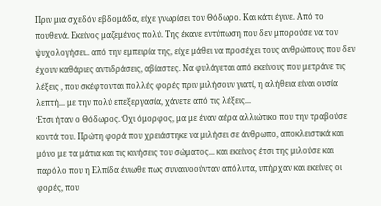Πριν μια σχεδόν εβδομάδα, είχε γνωρίσει τον Θόδωρο. Και κάτι έγινε. Από το πουθενά. Εκείνος μαζεμένος πολύ. Της έκανε εντύπωση που δεν μπορούσε να τον ψυχολογήσει.. από την εμπειρία της, είχε μάθει να προσέχει τους ανθρώπους που δεν έχουν καθάριες αντιδράσεις, αβίαστες. Να φυλάγεται από εκείνους που μετράνε τις λέξεις , που σκέφτονται πολλές φορές πριν μιλήσουν γιατί, η αλήθεια είναι ουσία λεπτή... με την πολύ επεξεργασία, χάνετε από τις λέξεις...
Έτσι ήταν ο Θόδωρος. Όχι όμορφος, μα με έναν αέρα αλλιώτικο που την τραβούσε κοντά του. Πρώτη φορά που χρειάστηκε να μιλήσει σε άνθρωπο, αποκλειστικά και μόνο με τα μάτια και τις κινήσεις του σώματος... και εκείνος έτσι της μιλούσε και παρόλο που η Ελπίδα ένιωθε πως συναινοούνταν απόλυτα, υπήρχαν και εκείνες οι φορές, που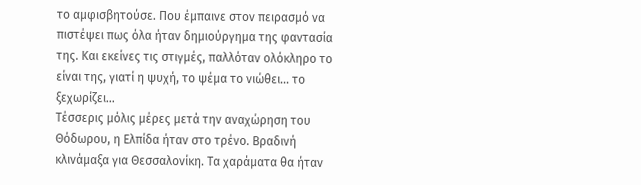το αμφισβητούσε. Που έμπαινε στον πειρασμό να πιστέψει πως όλα ήταν δημιούργημα της φαντασία της. Και εκείνες τις στιγμές, παλλόταν ολόκληρο το είναι της, γιατί η ψυχή, το ψέμα το νιώθει... το ξεχωρίζει...
Τέσσερις μόλις μέρες μετά την αναχώρηση του Θόδωρου, η Ελπίδα ήταν στο τρένο. Βραδινή κλινάμαξα για Θεσσαλονίκη. Τα χαράματα θα ήταν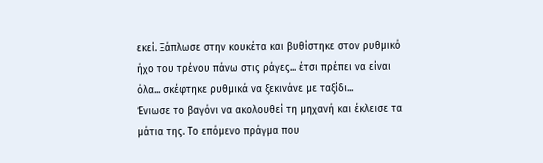εκεί. Ξάπλωσε στην κουκέτα και βυθίστηκε στον ρυθμικό ήχο του τρένου πάνω στις ράγες... έτσι πρέπει να είναι όλα... σκέφτηκε ρυθμικά να ξεκινάνε με ταξίδι...
Ένιωσε το βαγόνι να ακολουθεί τη μηχανή και έκλεισε τα μάτια της. Το επόμενο πράγμα που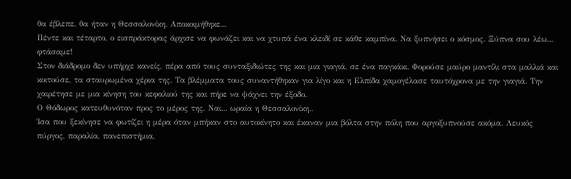θα έβλεπε, θα ήταν η Θεσσαλονίκη. Αποκοιμήθηκε...
Πέντε και τέταρτο, ο εισπράκτορας άρχισε να φωνάζει και να χτυπά ένα κλειδί σε κάθε καμπίνα. Να ξυπνήσει ο κόσμος. Ξύπνα σου λέω... φτάσαμε!
Στον διάδρομο δεν υπήρχε κανείς, πέρα από τους συνταξιδιώτες της και μια γιαγιά, σε ένα παγκάκι. Φορούσε μαύρο μαντίλι στα μαλλιά και κοιτούσε, τα σταυρωμένα χέρια της. Τα βλέμματα τους συναντήθηκαν για λίγο και η Ελπίδα χαμογέλασε ταυτόχρονα με την γιαγιά. Την χαιρέτησε με μια κίνηση του κεφαλιού της και πήρε να ψάχνει την έξοδο.
Ο Θόδωρος κατευθυνόταν προς το μέρος της. Ναι... ωραία η Θεσσαλονίκη..
Ίσα που ξεκίνησε να φωτίζει η μέρα όταν μπήκαν στο αυτοκίνητο και έκαναν μια βόλτα στην πόλη που αργοξυπνούσε ακόμα. Λευκός πύργος, παραλία, πανεπιστήμια,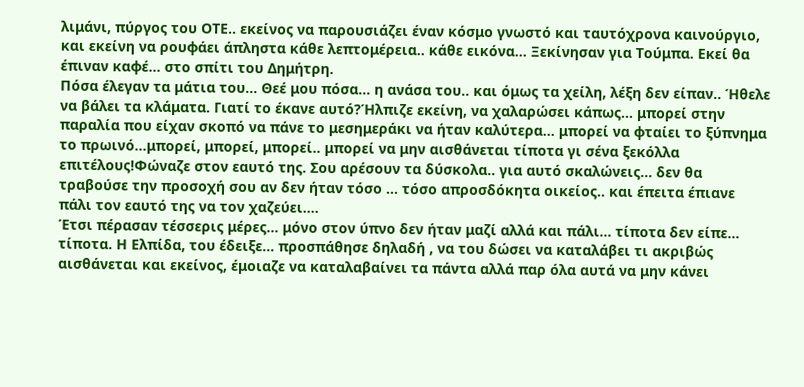λιμάνι, πύργος του ΟΤΕ.. εκείνος να παρουσιάζει έναν κόσμο γνωστό και ταυτόχρονα καινούργιο, και εκείνη να ρουφάει άπληστα κάθε λεπτομέρεια.. κάθε εικόνα... Ξεκίνησαν για Τούμπα. Εκεί θα έπιναν καφέ... στο σπίτι του Δημήτρη.
Πόσα έλεγαν τα μάτια του... Θεέ μου πόσα... η ανάσα του.. και όμως τα χείλη, λέξη δεν είπαν.. Ήθελε να βάλει τα κλάματα. Γιατί το έκανε αυτό?Ήλπιζε εκείνη, να χαλαρώσει κάπως... μπορεί στην παραλία που είχαν σκοπό να πάνε το μεσημεράκι να ήταν καλύτερα... μπορεί να φταίει το ξύπνημα το πρωινό...μπορεί, μπορεί, μπορεί.. μπορεί να μην αισθάνεται τίποτα γι σένα ξεκόλλα επιτέλους!Φώναζε στον εαυτό της. Σου αρέσουν τα δύσκολα.. για αυτό σκαλώνεις... δεν θα τραβούσε την προσοχή σου αν δεν ήταν τόσο ... τόσο απροσδόκητα οικείος.. και έπειτα έπιανε πάλι τον εαυτό της να τον χαζεύει....
Έτσι πέρασαν τέσσερις μέρες... μόνο στον ύπνο δεν ήταν μαζί αλλά και πάλι... τίποτα δεν είπε... τίποτα. Η Ελπίδα, του έδειξε... προσπάθησε δηλαδή , να του δώσει να καταλάβει τι ακριβώς αισθάνεται και εκείνος, έμοιαζε να καταλαβαίνει τα πάντα αλλά παρ όλα αυτά να μην κάνει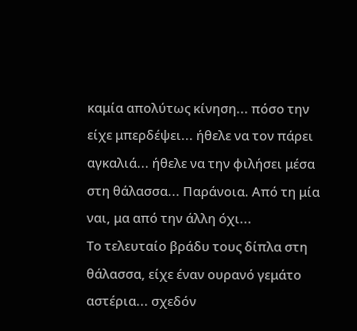καμία απολύτως κίνηση... πόσο την είχε μπερδέψει... ήθελε να τον πάρει αγκαλιά... ήθελε να την φιλήσει μέσα στη θάλασσα... Παράνοια. Από τη μία ναι, μα από την άλλη όχι...
Το τελευταίο βράδυ τους δίπλα στη θάλασσα, είχε έναν ουρανό γεμάτο αστέρια... σχεδόν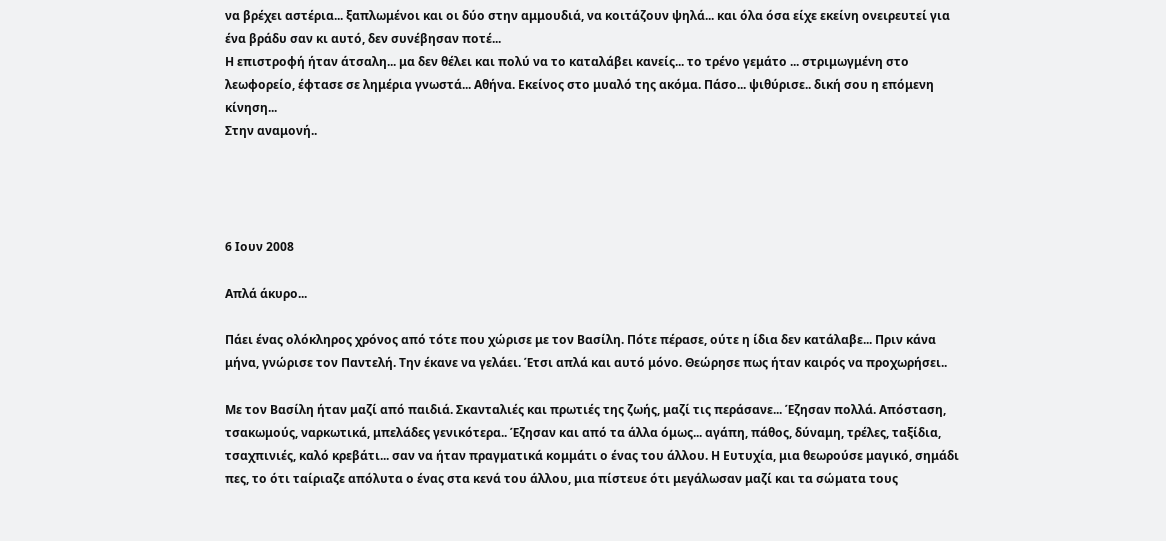να βρέχει αστέρια... ξαπλωμένοι και οι δύο στην αμμουδιά, να κοιτάζουν ψηλά... και όλα όσα είχε εκείνη ονειρευτεί για ένα βράδυ σαν κι αυτό, δεν συνέβησαν ποτέ...
Η επιστροφή ήταν άτσαλη... μα δεν θέλει και πολύ να το καταλάβει κανείς... το τρένο γεμάτο ... στριμωγμένη στο λεωφορείο, έφτασε σε λημέρια γνωστά... Αθήνα. Εκείνος στο μυαλό της ακόμα. Πάσο... ψιθύρισε.. δική σου η επόμενη κίνηση...
Στην αναμονή..




6 Ιουν 2008

Απλά άκυρο...

Πάει ένας ολόκληρος χρόνος από τότε που χώρισε με τον Βασίλη. Πότε πέρασε, ούτε η ίδια δεν κατάλαβε... Πριν κάνα μήνα, γνώρισε τον Παντελή. Την έκανε να γελάει. Έτσι απλά και αυτό μόνο. Θεώρησε πως ήταν καιρός να προχωρήσει..

Με τον Βασίλη ήταν μαζί από παιδιά. Σκανταλιές και πρωτιές της ζωής, μαζί τις περάσανε... Έζησαν πολλά. Απόσταση, τσακωμούς, ναρκωτικά, μπελάδες γενικότερα.. Έζησαν και από τα άλλα όμως... αγάπη, πάθος, δύναμη, τρέλες, ταξίδια, τσαχπινιές, καλό κρεβάτι... σαν να ήταν πραγματικά κομμάτι ο ένας του άλλου. Η Ευτυχία, μια θεωρούσε μαγικό, σημάδι πες, το ότι ταίριαζε απόλυτα ο ένας στα κενά του άλλου, μια πίστευε ότι μεγάλωσαν μαζί και τα σώματα τους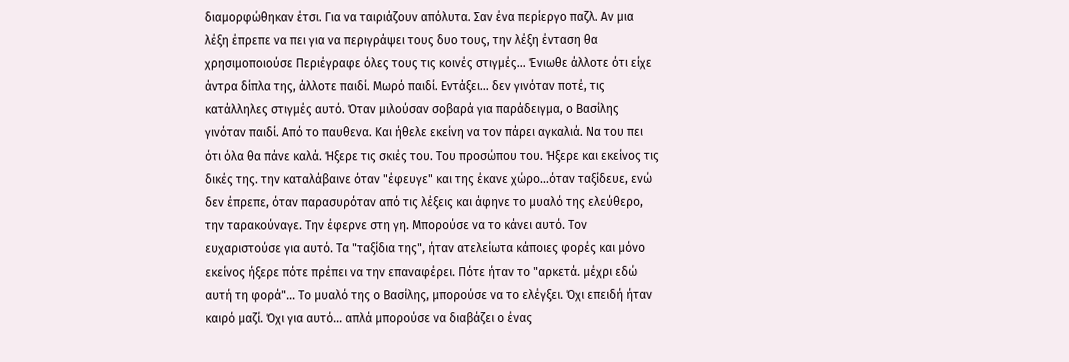διαμορφώθηκαν έτσι. Για να ταιριάζουν απόλυτα. Σαν ένα περίεργο παζλ. Αν μια λέξη έπρεπε να πει για να περιγράψει τους δυο τους, την λέξη ένταση θα χρησιμοποιούσε Περιέγραφε όλες τους τις κοινές στιγμές... Ένιωθε άλλοτε ότι είχε άντρα δίπλα της, άλλοτε παιδί. Μωρό παιδί. Εντάξει... δεν γινόταν ποτέ, τις κατάλληλες στιγμές αυτό. Όταν μιλούσαν σοβαρά για παράδειγμα, ο Βασίλης γινόταν παιδί. Από το παυθενα. Και ήθελε εκείνη να τον πάρει αγκαλιά. Να του πει ότι όλα θα πάνε καλά. Ήξερε τις σκιές του. Του προσώπου του. Ήξερε και εκείνος τις δικές της. την καταλάβαινε όταν "έφευγε" και της έκανε χώρο...όταν ταξίδευε, ενώ δεν έπρεπε, όταν παρασυρόταν από τις λέξεις και άφηνε το μυαλό της ελεύθερο, την ταρακούναγε. Την έφερνε στη γη. Μπορούσε να το κάνει αυτό. Τον ευχαριστούσε για αυτό. Τα "ταξίδια της", ήταν ατελείωτα κάποιες φορές και μόνο εκείνος ήξερε πότε πρέπει να την επαναφέρει. Πότε ήταν το "αρκετά. μέχρι εδώ αυτή τη φορά"... Το μυαλό της ο Βασίλης, μπορούσε να το ελέγξει. Όχι επειδή ήταν καιρό μαζί. Όχι για αυτό... απλά μπορούσε να διαβάζει ο ένας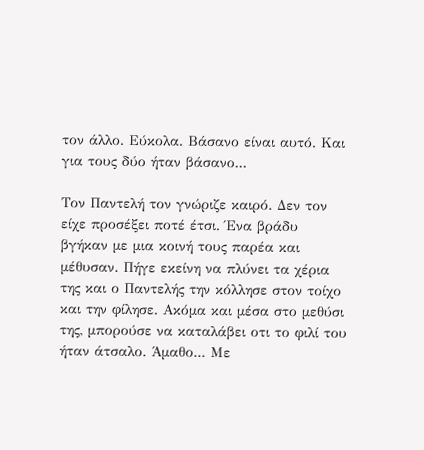τον άλλο. Εύκολα. Βάσανο είναι αυτό. Και για τους δύο ήταν βάσανο...

Τον Παντελή τον γνώριζε καιρό. Δεν τον είχε προσέξει ποτέ έτσι. Ένα βράδυ βγήκαν με μια κοινή τους παρέα και μέθυσαν. Πήγε εκείνη να πλύνει τα χέρια της και ο Παντελής την κόλλησε στον τοίχο και την φίλησε. Ακόμα και μέσα στο μεθύσι της, μπορούσε να καταλάβει οτι το φιλί του ήταν άτσαλο. Άμαθο... Με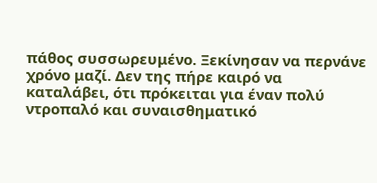πάθος συσσωρευμένο. Ξεκίνησαν να περνάνε χρόνο μαζί. Δεν της πήρε καιρό να καταλάβει, ότι πρόκειται για έναν πολύ ντροπαλό και συναισθηματικό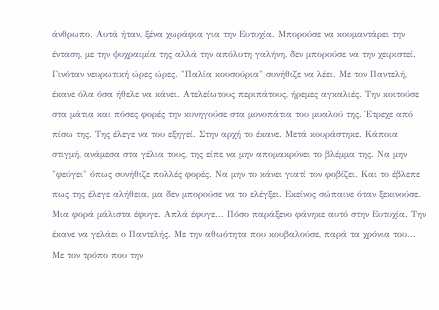άνθρωπο. Αυτά ήταν, ξένα χωράφια για την Ευτυχία. Μπορούσε να κουμαντάρει την ένταση, με την ψυχραιμία της αλλά την απόλυτη γαλήνη, δεν μπορούσε να την χειριστεί. Γινόταν νευρωτική ώρες ώρες. "Παλία κουσούρια" συνήθιζε να λέει. Με τον Παντελή, έκανε όλα όσα ήθελε να κάνει. Ατελείωτους περιπάτους, ήρεμες αγκαλιές. Την κοιτούσε στα μάτια και πόσες φορές την κυνηγούσε στα μονοπάτια του μυαλού της. Έτρεχε από πίσω της. Της έλεγε να του εξηγεί. Στην αρχή το έκανε. Μετά κουράστηκε. Κάποια στιγμή, ανάμεσα στα γέλια τους, της είπε να μην απομακρύνει το βλέμμα της. Να μην "φεύγει" όπως συνήθιζε πολλές φορές. Να μην το κάνει γιατί τον φοβίζει. Και το έβλεπε πως της έλεγε αλήθεια, μα δεν μπορούσε να το ελέγξει. Εκείνος σώπαινε όταν ξεκινούσε. Μια φορά μάλιστα έφυγε. Απλά έφυγε... Πόσο παράξενο φάνηκε αυτό στην Ευτυχία. Την έκανε να γελάει ο Παντελής. Με την αθωότητα που κουβαλούσε, παρά τα χρόνια του... Με τον τρόπο που την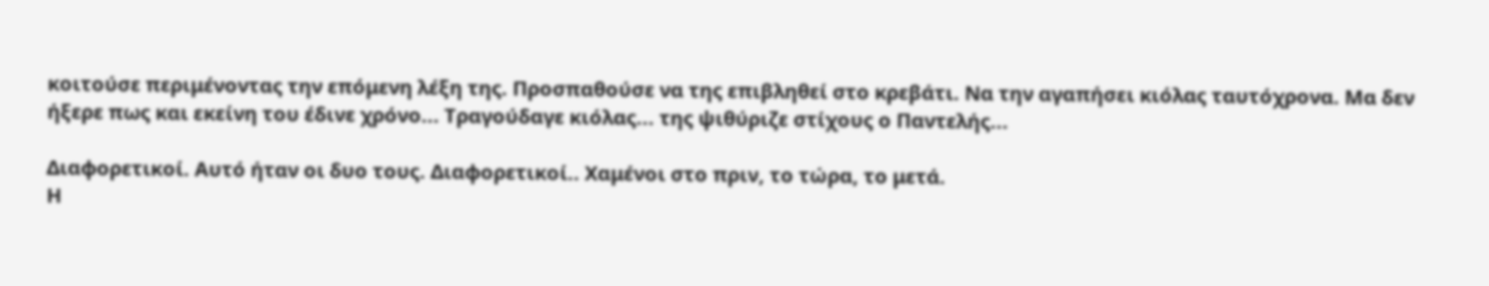κοιτούσε περιμένοντας την επόμενη λέξη της. Προσπαθούσε να της επιβληθεί στο κρεβάτι. Να την αγαπήσει κιόλας ταυτόχρονα. Μα δεν ήξερε πως και εκείνη του έδινε χρόνο... Τραγούδαγε κιόλας... της ψιθύριζε στίχους ο Παντελής...

Διαφορετικοί. Αυτό ήταν οι δυο τους. Διαφορετικοί.. Χαμένοι στο πριν, το τώρα, το μετά.
Η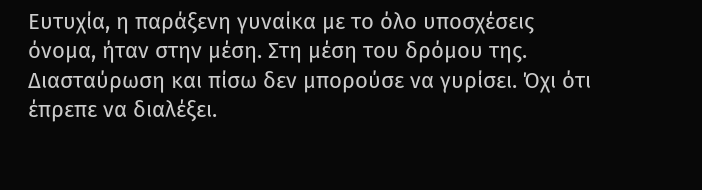Ευτυχία, η παράξενη γυναίκα με το όλο υποσχέσεις όνομα, ήταν στην μέση. Στη μέση του δρόμου της. Διασταύρωση και πίσω δεν μπορούσε να γυρίσει. Όχι ότι έπρεπε να διαλέξει.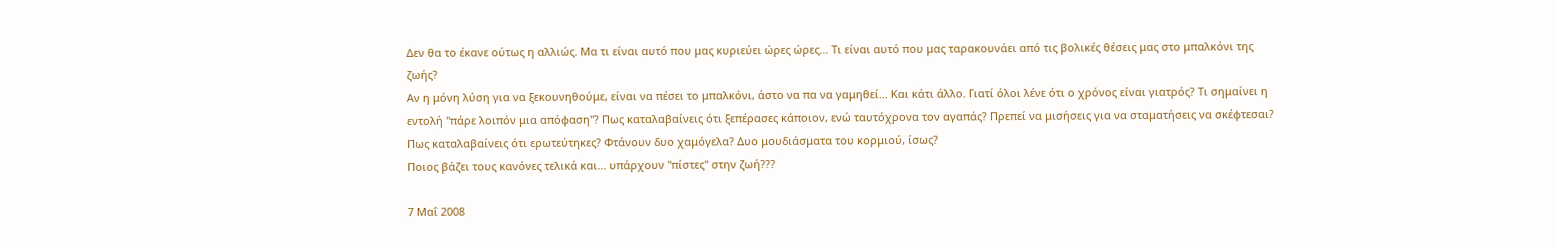Δεν θα το έκανε ούτως η αλλιώς. Μα τι είναι αυτό που μας κυριεύει ώρες ώρες... Τι είναι αυτό που μας ταρακουνάει από τις βολικές θέσεις μας στο μπαλκόνι της ζωής?
Αν η μόνη λύση για να ξεκουνηθούμε, είναι να πέσει το μπαλκόνι, άστο να πα να γαμηθεί... Και κάτι άλλο. Γιατί όλοι λένε ότι ο χρόνος είναι γιατρός? Τι σημαίνει η εντολή "πάρε λοιπόν μια απόφαση"? Πως καταλαβαίνεις ότι ξεπέρασες κάποιον, ενώ ταυτόχρονα τον αγαπάς? Πρεπεί να μισήσεις για να σταματήσεις να σκέφτεσαι? Πως καταλαβαίνεις ότι ερωτεύτηκες? Φτάνουν δυο χαμόγελα? Δυο μουδιάσματα του κορμιού, ίσως?
Ποιος βάζει τους κανόνες τελικά και... υπάρχουν "πίστες" στην ζωή???

7 Μαΐ 2008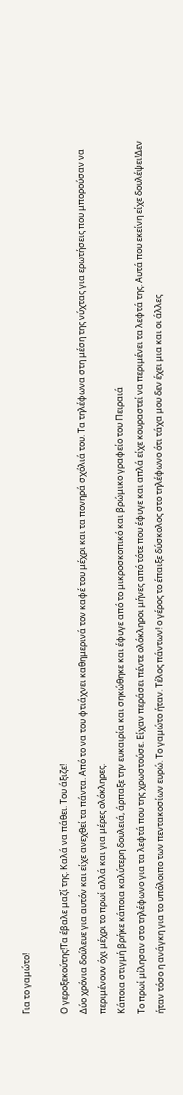Για το γαμώτο!

Ο γεροξεκούτης!Τα έβαλε μαζί της. Καλά να πάθει. Του άξιζε!
Δύο χρόνια δούλευε για αυτόν και είχε ανεχθεί τα πάντα. Από το να του φτιάχνει καθημερινά τον καφέ του μέχρι και τα πονηρά σχόλιά του. Τα τηλέφωνα στη μέση της νύχτας για ερωτήσεις που μπορούσαν να περιμένουν όχι μέχρι το πρωί αλλά και για μέρες ολόκληρες.
Κάποια στιγμή βρήκε κάποια καλύτερη δουλειά, άρπαξε την ευκαιρία και σηκώθηκε και έφυγε από το μικροσκοπικό και βρώμικο γραφείο του Πειραιά
Το πρωί μίλησαν στο τηλέφωνο για τα λεφτά που της χρωστούσε. Είχαν περάσει πέντε ολόκληροι μήνες από τότε που έφυγε και απλά είχε κουραστεί να περιμένει τα λεφτά της. Αυτά που εκείνη είχε δουλέψει!Δεν ήταν τόσο η ανάγκη για το υπόλοιπο των πεντακοσίων ευρώ. Το γαμώτο ήταν. Τέλος πάντων! ο γέρος το έπαιξε δύσκολος στο τηλέφωνο ότι τάχα μου δεν έχει μια και οι άλλες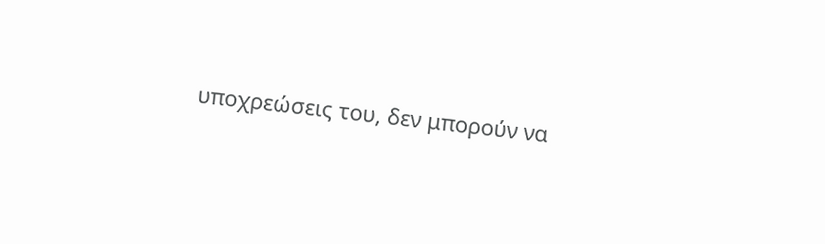υποχρεώσεις του, δεν μπορούν να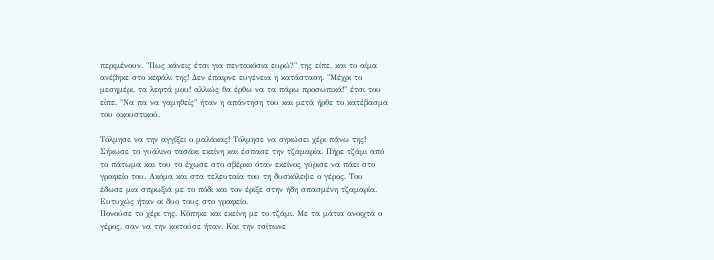περιμένουν. "Πως κάνεις έτσι για πεντακόσια ευρώ?" της είπε, και το αίμα ανέβηκε στο κεφάλι της! Δεν έπαιρνε ευγένεια η κατάσταση. "Μέχρι το μεσημέρι, τα λεφτά μου! αλλιώς θα έρθω να τα πάρω προσωπικά!" έτσι του είπε. "Να πα να γαμηθείς" ήταν η απάντηση του και μετά ήρθε το κατέβασμα του ακουστικού.

Τόλμησε να την αγγίξει ο μαλάκας! Τόλμησε να σηκώσει χέρι πάνω της! Σήκωσε το γυάλινο τασάκι εκείνη και έσπασε την τζαμαρία. Πήρε τζάμι από το πάτωμα και του το έχωσε στο σβέρκο όταν εκείνος γύρισε να πάει στο γραφείο του. Ακόμα και στα τελευταία του τη δυσκόλεψε ο γέρος. Του έδωσε μια σπρωξιά με το πόδι και τον έριξε στην ήδη σπασμένη τζαμαρία. Ευτυχώς ήταν οι δυο τους στο γραφείο.
Πονούσε το χέρι της. Κόπηκε και εκείνη με το τζάμι. Με τα μάτια ανοιχτά ο γέρος, σαν να την κοιτούσε ήταν. Και την τσίτωνε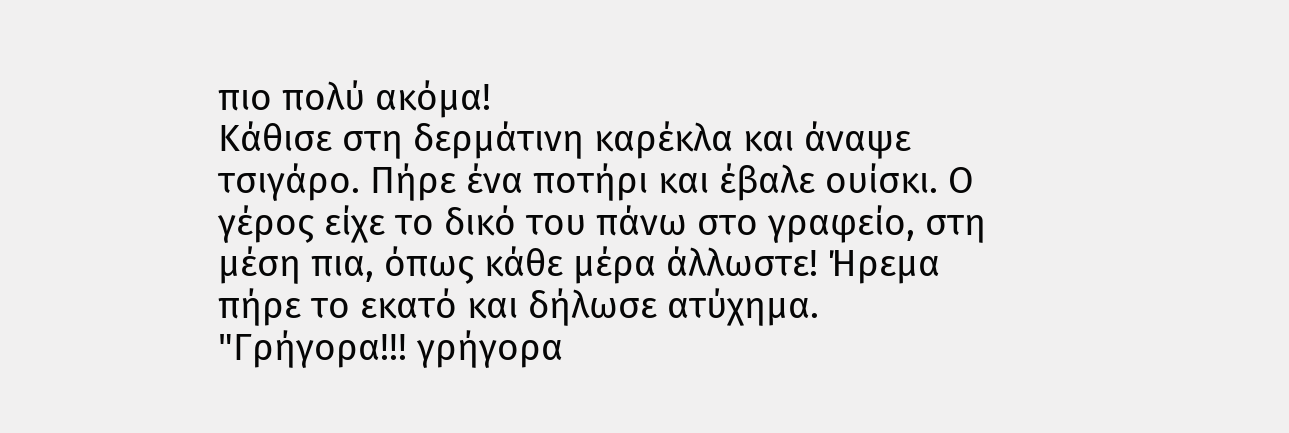πιο πολύ ακόμα!
Κάθισε στη δερμάτινη καρέκλα και άναψε τσιγάρο. Πήρε ένα ποτήρι και έβαλε ουίσκι. Ο γέρος είχε το δικό του πάνω στο γραφείο, στη μέση πια, όπως κάθε μέρα άλλωστε! Ήρεμα πήρε το εκατό και δήλωσε ατύχημα. "Γρήγορα!!! γρήγορα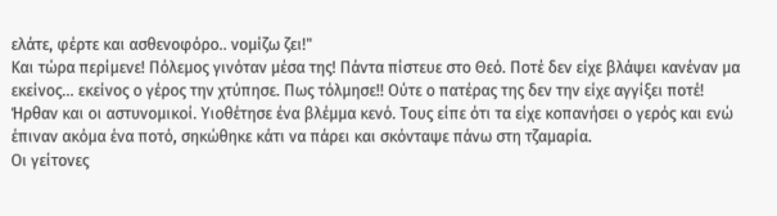ελάτε, φέρτε και ασθενοφόρο.. νομίζω ζει!"
Και τώρα περίμενε! Πόλεμος γινόταν μέσα της! Πάντα πίστευε στο Θεό. Ποτέ δεν είχε βλάψει κανέναν μα εκείνος... εκείνος ο γέρος την χτύπησε. Πως τόλμησε!! Ούτε ο πατέρας της δεν την είχε αγγίξει ποτέ!
Ήρθαν και οι αστυνομικοί. Υιοθέτησε ένα βλέμμα κενό. Τους είπε ότι τα είχε κοπανήσει ο γερός και ενώ έπιναν ακόμα ένα ποτό, σηκώθηκε κάτι να πάρει και σκόνταψε πάνω στη τζαμαρία.
Οι γείτονες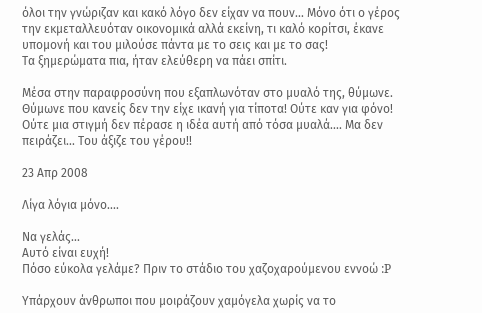όλοι την γνώριζαν και κακό λόγο δεν είχαν να πουν... Μόνο ότι ο γέρος την εκμεταλλευόταν οικονομικά αλλά εκείνη, τι καλό κορίτσι, έκανε υπομονή και του μιλούσε πάντα με το σεις και με το σας!
Τα ξημερώματα πια, ήταν ελεύθερη να πάει σπίτι.

Μέσα στην παραφροσύνη που εξαπλωνόταν στο μυαλό της, θύμωνε. Θύμωνε που κανείς δεν την είχε ικανή για τίποτα! Ούτε καν για φόνο! Ούτε μια στιγμή δεν πέρασε η ιδέα αυτή από τόσα μυαλά.... Μα δεν πειράζει... Του άξιζε του γέρου!!

23 Απρ 2008

Λίγα λόγια μόνο....

Να γελάς...
Αυτό είναι ευχή!
Πόσο εύκολα γελάμε? Πριν το στάδιο του χαζοχαρούμενου εννοώ :P

Υπάρχουν άνθρωποι που μοιράζουν χαμόγελα χωρίς να το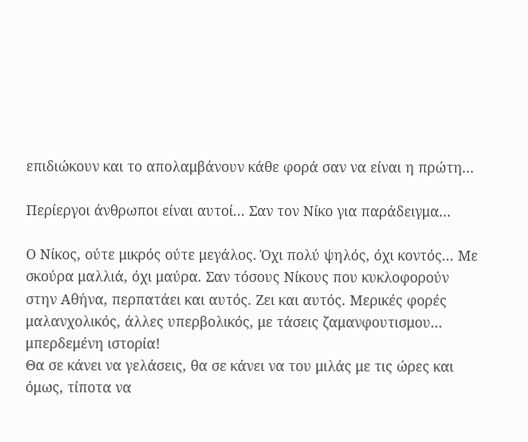επιδιώκουν και το απολαμβάνουν κάθε φορά σαν να είναι η πρώτη...

Περίεργοι άνθρωποι είναι αυτοί... Σαν τον Νίκο για παράδειγμα...

Ο Νίκος, ούτε μικρός ούτε μεγάλος. Όχι πολύ ψηλός, όχι κοντός... Με σκούρα μαλλιά, όχι μαύρα. Σαν τόσους Νίκους που κυκλοφορούν στην Αθήνα, περπατάει και αυτός. Ζει και αυτός. Μερικές φορές μαλανχολικός, άλλες υπερβολικός, με τάσεις ζαμανφουτισμου... μπερδεμένη ιστορία!
Θα σε κάνει να γελάσεις, θα σε κάνει να του μιλάς με τις ώρες και όμως, τίποτα να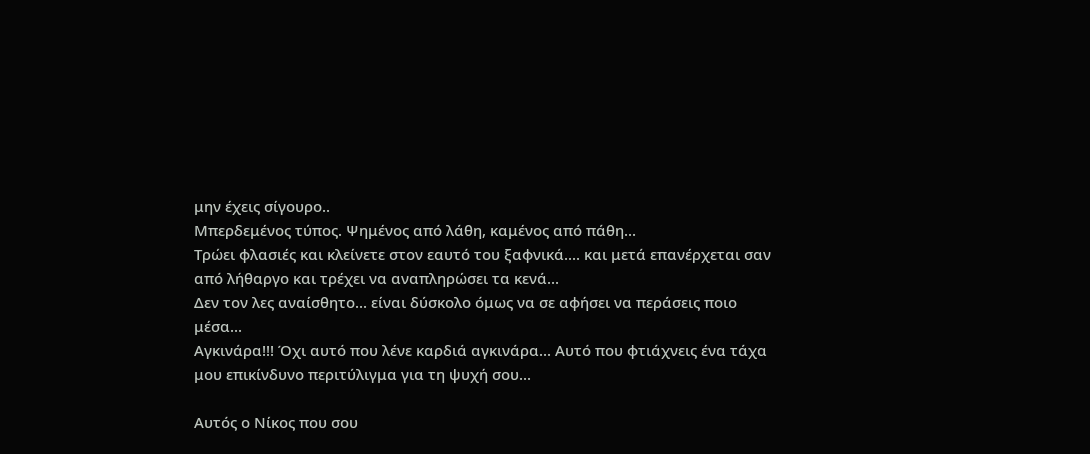μην έχεις σίγουρο..
Μπερδεμένος τύπος. Ψημένος από λάθη, καμένος από πάθη...
Τρώει φλασιές και κλείνετε στον εαυτό του ξαφνικά.... και μετά επανέρχεται σαν από λήθαργο και τρέχει να αναπληρώσει τα κενά...
Δεν τον λες αναίσθητο... είναι δύσκολο όμως να σε αφήσει να περάσεις ποιο μέσα...
Αγκινάρα!!! Όχι αυτό που λένε καρδιά αγκινάρα... Αυτό που φτιάχνεις ένα τάχα μου επικίνδυνο περιτύλιγμα για τη ψυχή σου...

Αυτός ο Νίκος που σου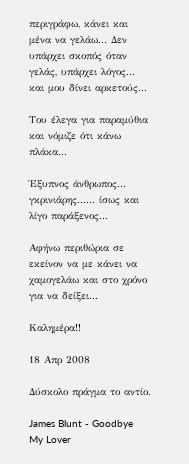περιγράφω, κάνει και μένα να γελάω... Δεν υπάρχει σκοπός όταν γελάς, υπάρχει λόγος... και μου δίνει αρκετούς...

Του έλεγα για παραμύθια και νόμιζε ότι κάνω πλάκα...

Έξυπνος άνθρωπος... γκρινιάρης...... ίσως και λίγο παράξενος...

Αφήνω περιθώρια σε εκείνον να με κάνει να χαμογελάω και στο χρόνο για να δείξει...

Καλημέρα!!

18 Απρ 2008

Δύσκολο πράγμα το αντίο.

James Blunt - Goodbye My Lover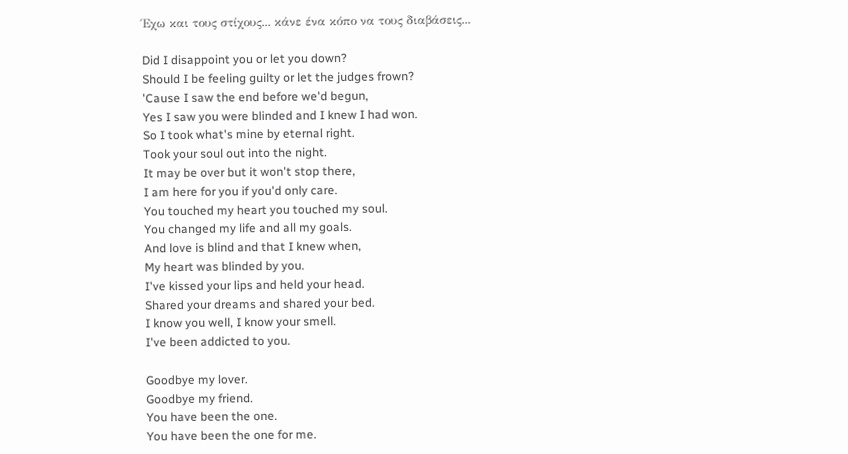Έχω και τους στίχους... κάνε ένα κόπο να τους διαβάσεις...

Did I disappoint you or let you down?
Should I be feeling guilty or let the judges frown?
'Cause I saw the end before we'd begun,
Yes I saw you were blinded and I knew I had won.
So I took what's mine by eternal right.
Took your soul out into the night.
It may be over but it won't stop there,
I am here for you if you'd only care.
You touched my heart you touched my soul.
You changed my life and all my goals.
And love is blind and that I knew when,
My heart was blinded by you.
I've kissed your lips and held your head.
Shared your dreams and shared your bed.
I know you well, I know your smell.
I've been addicted to you.

Goodbye my lover.
Goodbye my friend.
You have been the one.
You have been the one for me.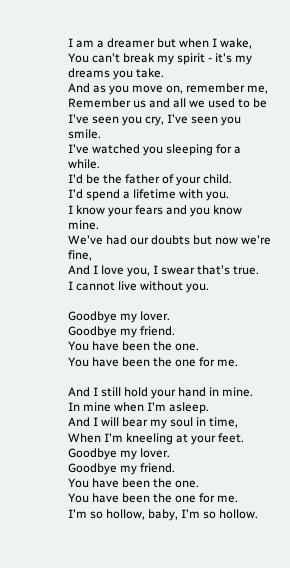I am a dreamer but when I wake,
You can't break my spirit - it's my dreams you take.
And as you move on, remember me,
Remember us and all we used to be
I've seen you cry, I've seen you smile.
I've watched you sleeping for a while.
I'd be the father of your child.
I'd spend a lifetime with you.
I know your fears and you know mine.
We've had our doubts but now we're fine,
And I love you, I swear that's true.
I cannot live without you.

Goodbye my lover.
Goodbye my friend.
You have been the one.
You have been the one for me.

And I still hold your hand in mine.
In mine when I'm asleep.
And I will bear my soul in time,
When I'm kneeling at your feet.
Goodbye my lover.
Goodbye my friend.
You have been the one.
You have been the one for me.
I'm so hollow, baby, I'm so hollow.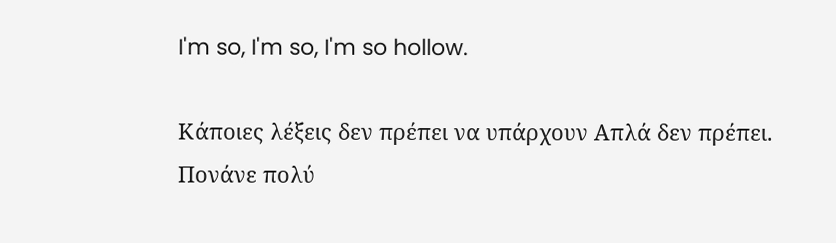I'm so, I'm so, I'm so hollow.

Κάποιες λέξεις δεν πρέπει να υπάρχουν Απλά δεν πρέπει.
Πονάνε πολύ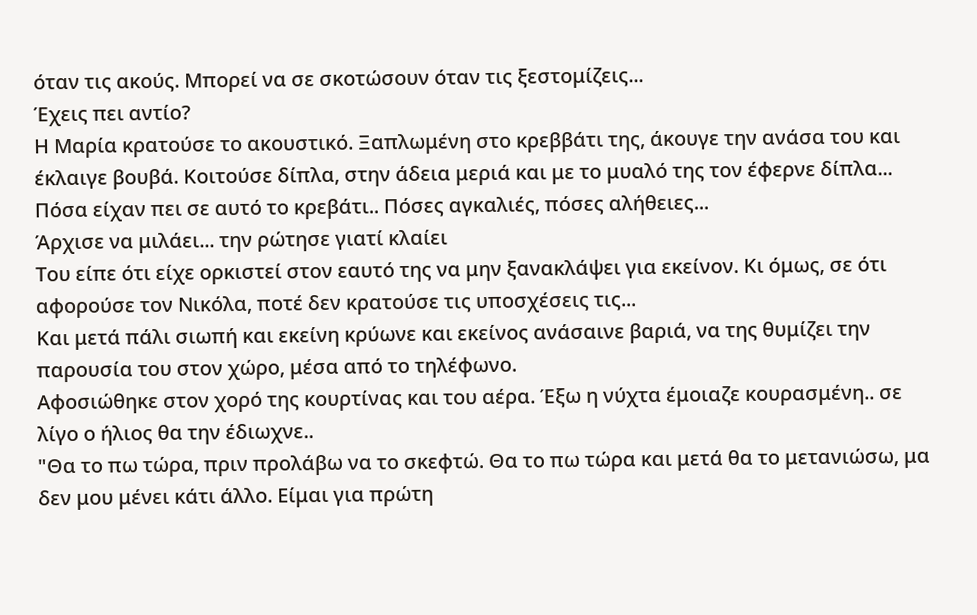όταν τις ακούς. Μπορεί να σε σκοτώσουν όταν τις ξεστομίζεις...
Έχεις πει αντίο?
Η Μαρία κρατούσε το ακουστικό. Ξαπλωμένη στο κρεββάτι της, άκουγε την ανάσα του και έκλαιγε βουβά. Κοιτούσε δίπλα, στην άδεια μεριά και με το μυαλό της τον έφερνε δίπλα... Πόσα είχαν πει σε αυτό το κρεβάτι.. Πόσες αγκαλιές, πόσες αλήθειες...
Άρχισε να μιλάει... την ρώτησε γιατί κλαίει
Του είπε ότι είχε ορκιστεί στον εαυτό της να μην ξανακλάψει για εκείνον. Κι όμως, σε ότι αφορούσε τον Νικόλα, ποτέ δεν κρατούσε τις υποσχέσεις τις...
Και μετά πάλι σιωπή και εκείνη κρύωνε και εκείνος ανάσαινε βαριά, να της θυμίζει την παρουσία του στον χώρο, μέσα από το τηλέφωνο.
Αφοσιώθηκε στον χορό της κουρτίνας και του αέρα. Έξω η νύχτα έμοιαζε κουρασμένη.. σε λίγο ο ήλιος θα την έδιωχνε..
"Θα το πω τώρα, πριν προλάβω να το σκεφτώ. Θα το πω τώρα και μετά θα το μετανιώσω, μα δεν μου μένει κάτι άλλο. Είμαι για πρώτη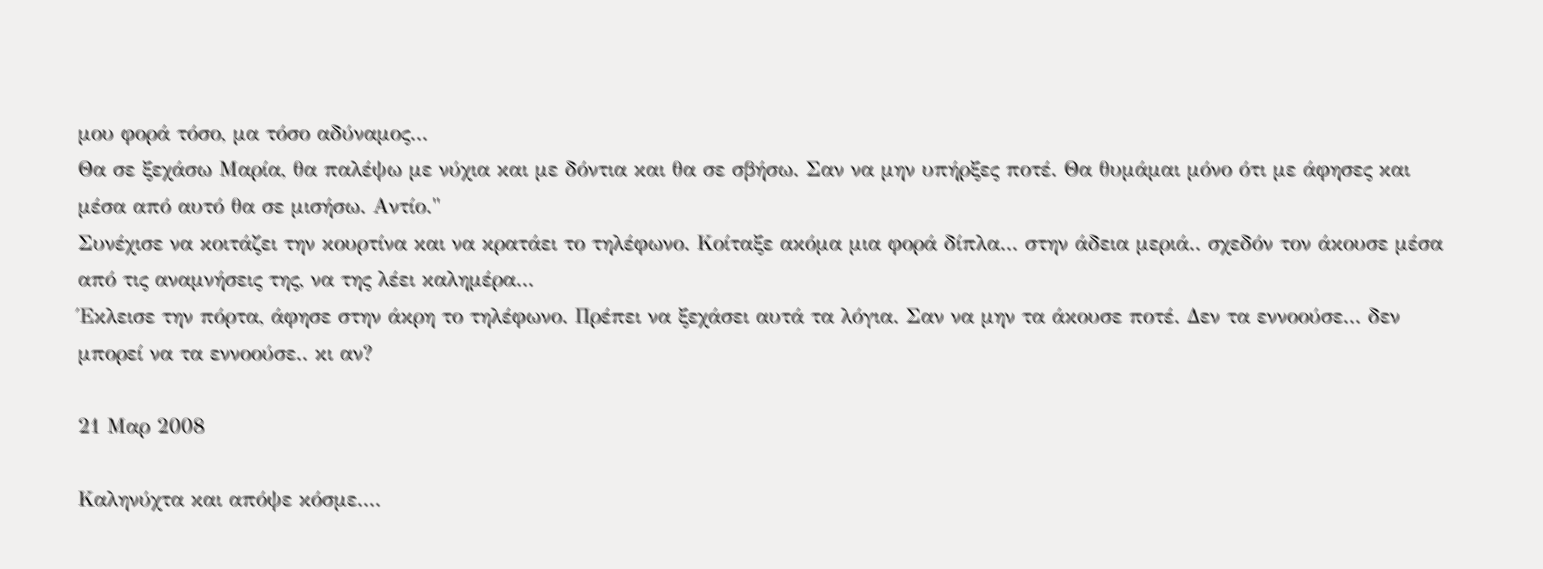μου φορά τόσο, μα τόσο αδύναμος...
Θα σε ξεχάσω Μαρία, θα παλέψω με νύχια και με δόντια και θα σε σβήσω. Σαν να μην υπήρξες ποτέ. Θα θυμάμαι μόνο ότι με άφησες και μέσα από αυτό θα σε μισήσω. Αντίο."
Συνέχισε να κοιτάζει την κουρτίνα και να κρατάει το τηλέφωνο. Κοίταξε ακόμα μια φορά δίπλα... στην άδεια μεριά.. σχεδόν τον άκουσε μέσα από τις αναμνήσεις της, να της λέει καλημέρα...
Έκλεισε την πόρτα, άφησε στην άκρη το τηλέφωνο. Πρέπει να ξεχάσει αυτά τα λόγια. Σαν να μην τα άκουσε ποτέ. Δεν τα εννοούσε... δεν μπορεί να τα εννοούσε.. κι αν?

21 Μαρ 2008

Καληνύχτα και απόψε κόσμε....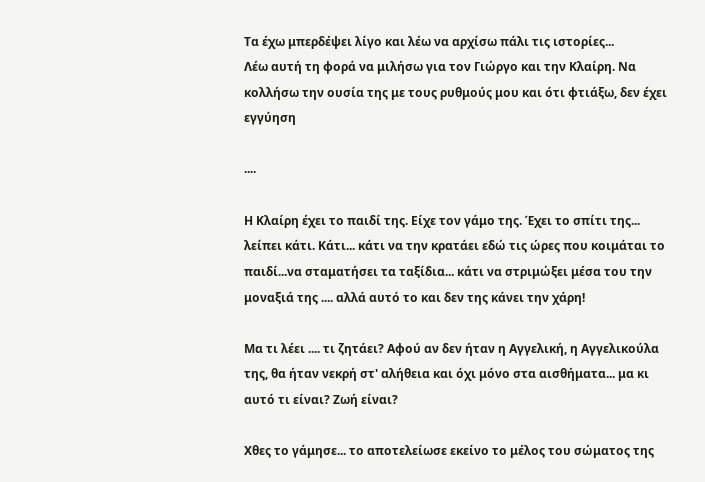Τα έχω μπερδέψει λίγο και λέω να αρχίσω πάλι τις ιστορίες...
Λέω αυτή τη φορά να μιλήσω για τον Γιώργο και την Κλαίρη. Να κολλήσω την ουσία της με τους ρυθμούς μου και ότι φτιάξω, δεν έχει εγγύηση

....

Η Κλαίρη έχει το παιδί της. Είχε τον γάμο της. Έχει το σπίτι της... λείπει κάτι. Κάτι... κάτι να την κρατάει εδώ τις ώρες που κοιμάται το παιδί...να σταματήσει τα ταξίδια... κάτι να στριμώξει μέσα του την μοναξιά της .... αλλά αυτό το και δεν της κάνει την χάρη!

Μα τι λέει .... τι ζητάει? Αφού αν δεν ήταν η Αγγελική, η Αγγελικούλα της, θα ήταν νεκρή στ' αλήθεια και όχι μόνο στα αισθήματα... μα κι αυτό τι είναι? Ζωή είναι?

Χθες το γάμησε... το αποτελείωσε εκείνο το μέλος του σώματος της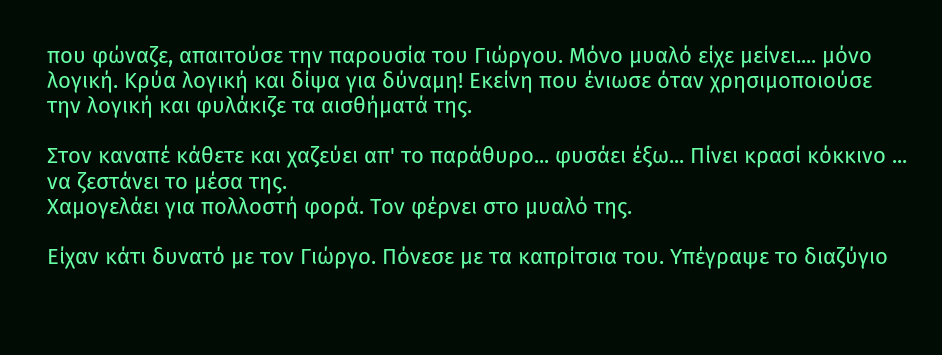που φώναζε, απαιτούσε την παρουσία του Γιώργου. Μόνο μυαλό είχε μείνει.... μόνο λογική. Κρύα λογική και δίψα για δύναμη! Εκείνη που ένιωσε όταν χρησιμοποιούσε την λογική και φυλάκιζε τα αισθήματά της.

Στον καναπέ κάθετε και χαζεύει απ' το παράθυρο... φυσάει έξω... Πίνει κρασί κόκκινο ... να ζεστάνει το μέσα της.
Χαμογελάει για πολλοστή φορά. Τον φέρνει στο μυαλό της.

Είχαν κάτι δυνατό με τον Γιώργο. Πόνεσε με τα καπρίτσια του. Υπέγραψε το διαζύγιο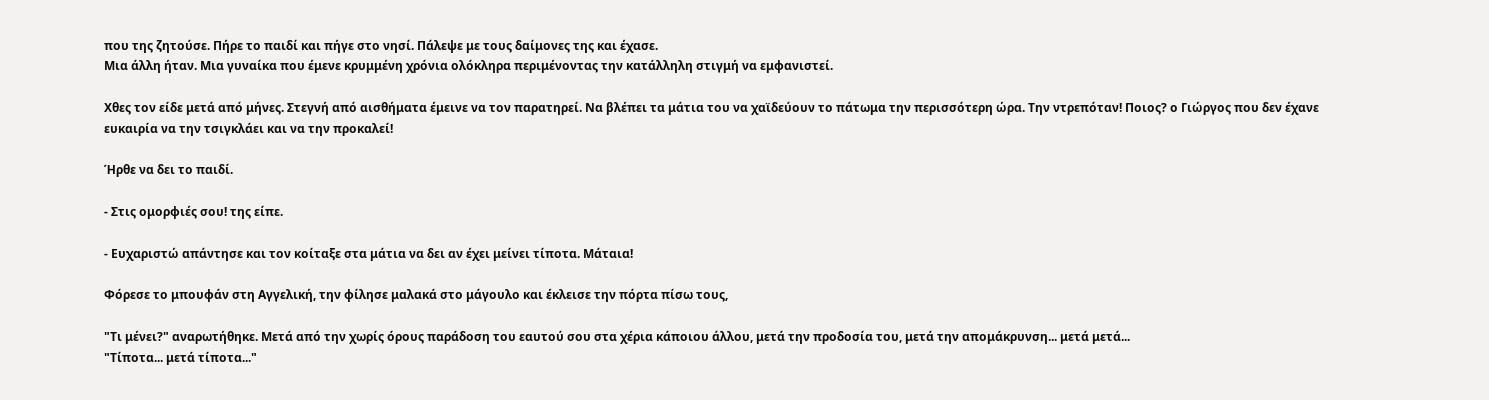που της ζητούσε. Πήρε το παιδί και πήγε στο νησί. Πάλεψε με τους δαίμονες της και έχασε.
Μια άλλη ήταν. Μια γυναίκα που έμενε κρυμμένη χρόνια ολόκληρα περιμένοντας την κατάλληλη στιγμή να εμφανιστεί.

Χθες τον είδε μετά από μήνες. Στεγνή από αισθήματα έμεινε να τον παρατηρεί. Να βλέπει τα μάτια του να χαϊδεύουν το πάτωμα την περισσότερη ώρα. Την ντρεπόταν! Ποιος? ο Γιώργος που δεν έχανε ευκαιρία να την τσιγκλάει και να την προκαλεί!

Ήρθε να δει το παιδί.

- Στις ομορφιές σου! της είπε.

- Ευχαριστώ απάντησε και τον κοίταξε στα μάτια να δει αν έχει μείνει τίποτα. Μάταια!

Φόρεσε το μπουφάν στη Αγγελική, την φίλησε μαλακά στο μάγουλο και έκλεισε την πόρτα πίσω τους,

"Τι μένει?" αναρωτήθηκε. Μετά από την χωρίς όρους παράδοση του εαυτού σου στα χέρια κάποιου άλλου, μετά την προδοσία του, μετά την απομάκρυνση... μετά μετά...
"Τίποτα... μετά τίποτα..."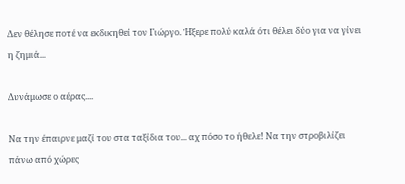Δεν θέλησε ποτέ να εκδικηθεί τον Γιώργο. Ήξερε πολύ καλά ότι θέλει δύο για να γίνει η ζημιά...

Δυνάμωσε ο αέρας....

Να την έπαιρνε μαζί του στα ταξίδια του... αχ πόσο το ήθελε! Να την στροβιλίζει πάνω από χώρες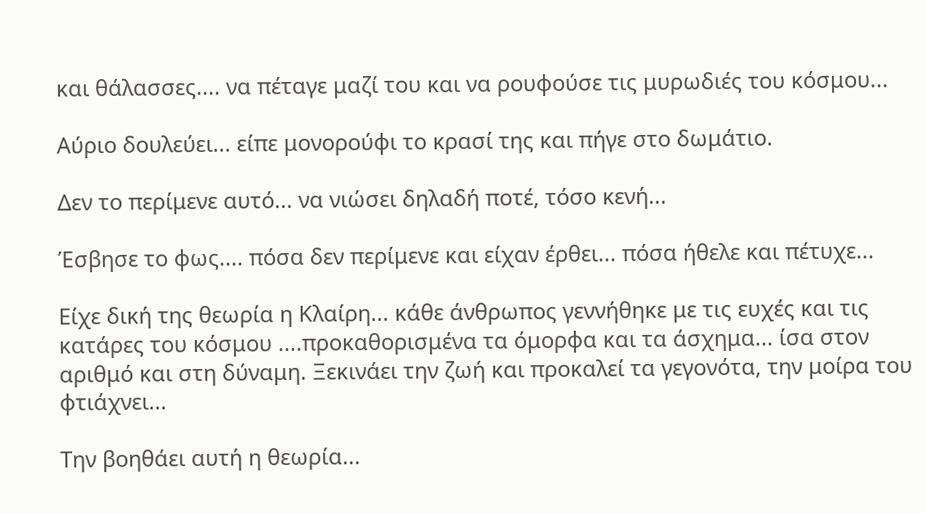και θάλασσες.... να πέταγε μαζί του και να ρουφούσε τις μυρωδιές του κόσμου...

Αύριο δουλεύει... είπε μονορούφι το κρασί της και πήγε στο δωμάτιο.

Δεν το περίμενε αυτό... να νιώσει δηλαδή ποτέ, τόσο κενή...

Έσβησε το φως.... πόσα δεν περίμενε και είχαν έρθει... πόσα ήθελε και πέτυχε...

Είχε δική της θεωρία η Κλαίρη... κάθε άνθρωπος γεννήθηκε με τις ευχές και τις κατάρες του κόσμου ....προκαθορισμένα τα όμορφα και τα άσχημα... ίσα στον αριθμό και στη δύναμη. Ξεκινάει την ζωή και προκαλεί τα γεγονότα, την μοίρα του φτιάχνει...

Την βοηθάει αυτή η θεωρία...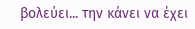βολεύει... την κάνει να έχει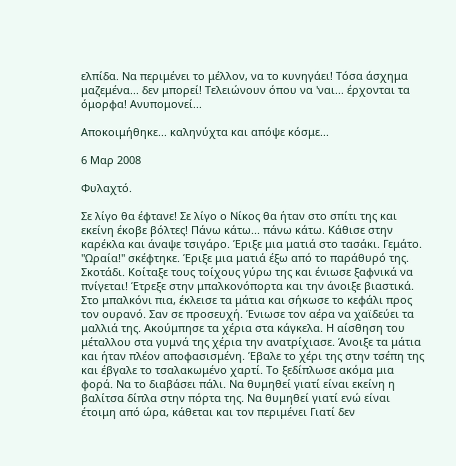ελπίδα. Να περιμένει το μέλλον, να το κυνηγάει! Τόσα άσχημα μαζεμένα... δεν μπορεί! Τελειώνουν όπου να 'ναι... έρχονται τα όμορφα! Ανυπομονεί...

Αποκοιμήθηκε... καληνύχτα και απόψε κόσμε...

6 Μαρ 2008

Φυλαχτό.

Σε λίγο θα έφτανε! Σε λίγο ο Νίκος θα ήταν στο σπίτι της και εκείνη έκοβε βόλτες! Πάνω κάτω... πάνω κάτω. Κάθισε στην καρέκλα και άναψε τσιγάρο. Έριξε μια ματιά στο τασάκι. Γεμάτο. "Ωραία!" σκέφτηκε. Έριξε μια ματιά έξω από το παράθυρό της. Σκοτάδι. Κοίταξε τους τοίχους γύρω της και ένιωσε ξαφνικά να πνίγεται! Έτρεξε στην μπαλκονόπορτα και την άνοιξε βιαστικά.
Στο μπαλκόνι πια, έκλεισε τα μάτια και σήκωσε το κεφάλι προς τον ουρανό. Σαν σε προσευχή. Ένιωσε τον αέρα να χαϊδεύει τα μαλλιά της. Ακούμπησε τα χέρια στα κάγκελα. Η αίσθηση του μέταλλου στα γυμνά της χέρια την ανατρίχιασε. Άνοιξε τα μάτια και ήταν πλέον αποφασισμένη. Έβαλε το χέρι της στην τσέπη της και έβγαλε το τσαλακωμένο χαρτί. Το ξεδίπλωσε ακόμα μια φορά. Να το διαβάσει πάλι. Να θυμηθεί γιατί είναι εκείνη η βαλίτσα δίπλα στην πόρτα της. Να θυμηθεί γιατί ενώ είναι έτοιμη από ώρα, κάθεται και τον περιμένει Γιατί δεν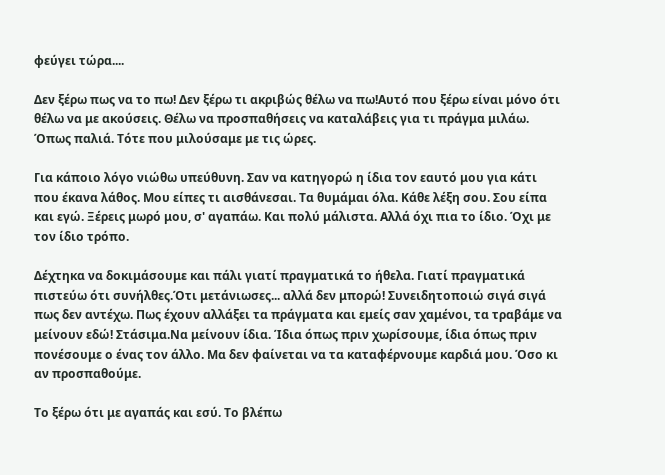φεύγει τώρα....

Δεν ξέρω πως να το πω! Δεν ξέρω τι ακριβώς θέλω να πω!Αυτό που ξέρω είναι μόνο ότι θέλω να με ακούσεις. Θέλω να προσπαθήσεις να καταλάβεις για τι πράγμα μιλάω. Όπως παλιά. Τότε που μιλούσαμε με τις ώρες.

Για κάποιο λόγο νιώθω υπεύθυνη. Σαν να κατηγορώ η ίδια τον εαυτό μου για κάτι που έκανα λάθος. Μου είπες τι αισθάνεσαι. Τα θυμάμαι όλα. Κάθε λέξη σου. Σου είπα και εγώ. Ξέρεις μωρό μου, σ' αγαπάω. Και πολύ μάλιστα. Αλλά όχι πια το ίδιο. Όχι με τον ίδιο τρόπο.

Δέχτηκα να δοκιμάσουμε και πάλι γιατί πραγματικά το ήθελα. Γιατί πραγματικά πιστεύω ότι συνήλθες.Ότι μετάνιωσες... αλλά δεν μπορώ! Συνειδητοποιώ σιγά σιγά πως δεν αντέχω. Πως έχουν αλλάξει τα πράγματα και εμείς σαν χαμένοι, τα τραβάμε να μείνουν εδώ! Στάσιμα.Να μείνουν ίδια. Ίδια όπως πριν χωρίσουμε, ίδια όπως πριν πονέσουμε ο ένας τον άλλο. Μα δεν φαίνεται να τα καταφέρνουμε καρδιά μου. Όσο κι αν προσπαθούμε.

Το ξέρω ότι με αγαπάς και εσύ. Το βλέπω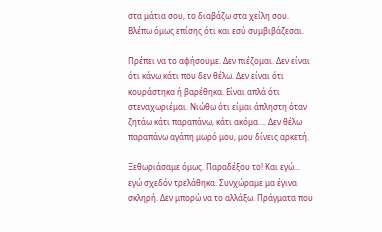στα μάτια σου, το διαβάζω στα χείλη σου. Βλέπω όμως επίσης ότι και εσύ συμβιβάζεσαι.

Πρέπει να το αφήσουμε. Δεν πιέζομαι. Δεν είναι ότι κάνω κάτι που δεν θέλω. Δεν είναι ότι κουράστηκα ή βαρέθηκα. Είναι απλά ότι στεναχωριέμαι. Νιώθω ότι είμαι άπληστη όταν ζητάω κάτι παραπάνω, κάτι ακόμα.... Δεν θέλω παραπάνω αγάπη μωρό μου, μου δίνεις αρκετή.

Ξεθωριάσαμε όμως. Παραδέξου το! Και εγώ... εγώ σχεδόν τρελάθηκα. Συνχώραμε μα έγινα σκληρή. Δεν μπορώ να το αλλάξω. Πράγματα που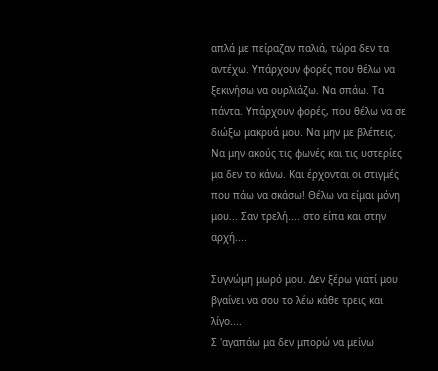απλά με πείραζαν παλιά, τώρα δεν τα αντέχω. Υπάρχουν φορές που θέλω να ξεκινήσω να ουρλιάζω. Να σπάω. Τα πάντα. Υπάρχουν φορές, που θέλω να σε διώξω μακρυά μου. Να μην με βλέπεις. Να μην ακούς τις φωνές και τις υστερίες μα δεν το κάνω. Και έρχονται οι στιγμές που πάω να σκάσω! Θέλω να είμαι μόνη μου... Σαν τρελή.... στο είπα και στην αρχή....

Συγνώμη μωρό μου. Δεν ξέρω γιατί μου βγαίνει να σου το λέω κάθε τρεις και λίγο....
Σ 'αγαπάω μα δεν μπορώ να μείνω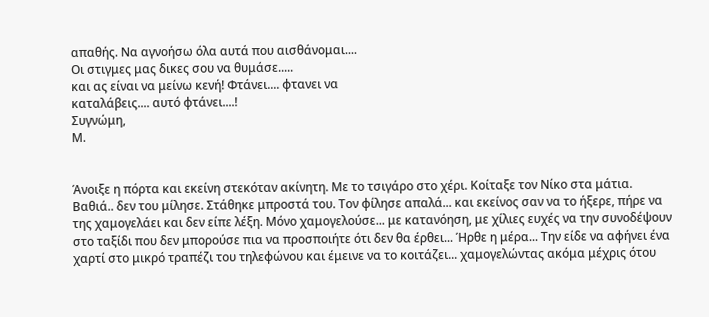απαθής. Να αγνοήσω όλα αυτά που αισθάνομαι....
Οι στιγμες μας δικες σου να θυμάσε.....
και ας είναι να μείνω κενή! Φτάνει.... φτανει να
καταλάβεις.... αυτό φτάνει....!
Συγνώμη,
Μ.


Άνοιξε η πόρτα και εκείνη στεκόταν ακίνητη. Με το τσιγάρο στο χέρι. Κοίταξε τον Νίκο στα μάτια. Βαθιά.. δεν του μίλησε. Στάθηκε μπροστά του. Τον φίλησε απαλά... και εκείνος σαν να το ήξερε, πήρε να της χαμογελάει και δεν είπε λέξη. Μόνο χαμογελούσε... με κατανόηση, με χίλιες ευχές να την συνοδέψουν στο ταξίδι που δεν μπορούσε πια να προσποιήτε ότι δεν θα έρθει... Ήρθε η μέρα... Την είδε να αφήνει ένα χαρτί στο μικρό τραπέζι του τηλεφώνου και έμεινε να το κοιτάζει... χαμογελώντας ακόμα μέχρις ότου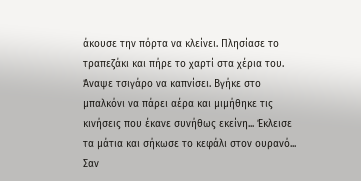άκουσε την πόρτα να κλείνει. Πλησίασε το τραπεζάκι και πήρε το χαρτί στα χέρια του. Άναψε τσιγάρο να καπνίσει. Βγήκε στο μπαλκόνι να πάρει αέρα και μιμήθηκε τις κινήσεις που έκανε συνήθως εκείνη... Έκλεισε τα μάτια και σήκωσε το κεφάλι στον ουρανό... Σαν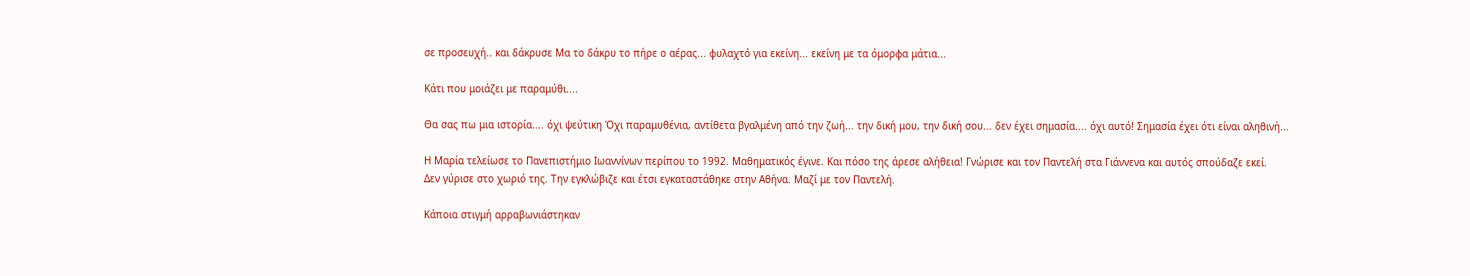σε προσευχή.. και δάκρυσε Μα το δάκρυ το πήρε ο αέρας... φυλαχτό για εκείνη... εκείνη με τα όμορφα μάτια...

Κάτι που μοιάζει με παραμύθι....

Θα σας πω μια ιστορία.... όχι ψεύτικη Όχι παραμυθένια, αντίθετα βγαλμένη από την ζωή... την δική μου, την δική σου... δεν έχει σημασία.... όχι αυτό! Σημασία έχει ότι είναι αληθινή...

Η Μαρία τελείωσε το Πανεπιστήμιο Ιωαννίνων περίπου το 1992. Μαθηματικός έγινε. Και πόσο της άρεσε αλήθεια! Γνώρισε και τον Παντελή στα Γιάννενα και αυτός σπούδαζε εκεί.
Δεν γύρισε στο χωριό της. Την εγκλώβιζε και έτσι εγκαταστάθηκε στην Αθήνα. Μαζί με τον Παντελή.

Κάποια στιγμή αρραβωνιάστηκαν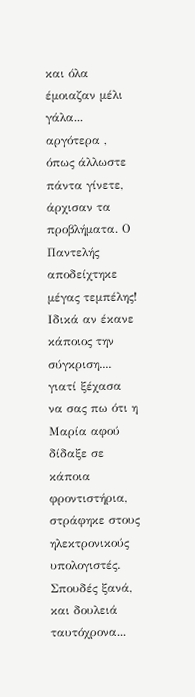και όλα έμοιαζαν μέλι γάλα... αργότερα , όπως άλλωστε πάντα γίνετε, άρχισαν τα προβλήματα. Ο Παντελής αποδείχτηκε μέγας τεμπέλης! Ιδικά αν έκανε κάποιος την σύγκριση.... γιατί ξέχασα να σας πω ότι η Μαρία αφού δίδαξε σε κάποια φροντιστήρια, στράφηκε στους ηλεκτρονικούς υπολογιστές. Σπουδές ξανά, και δουλειά ταυτόχρονα...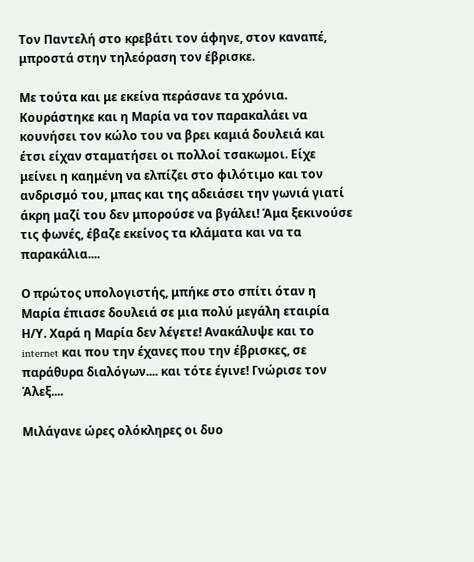Τον Παντελή στο κρεβάτι τον άφηνε, στον καναπέ, μπροστά στην τηλεόραση τον έβρισκε.

Με τούτα και με εκείνα περάσανε τα χρόνια. Κουράστηκε και η Μαρία να τον παρακαλάει να κουνήσει τον κώλο του να βρει καμιά δουλειά και έτσι είχαν σταματήσει οι πολλοί τσακωμοι. Είχε μείνει η καημένη να ελπίζει στο φιλότιμο και τον ανδρισμό του, μπας και της αδειάσει την γωνιά γιατί άκρη μαζί του δεν μπορούσε να βγάλει! Άμα ξεκινούσε τις φωνές, έβαζε εκείνος τα κλάματα και να τα παρακάλια....

Ο πρώτος υπολογιστής, μπήκε στο σπίτι όταν η Μαρία έπιασε δουλειά σε μια πολύ μεγάλη εταιρία Η/Υ. Χαρά η Μαρία δεν λέγετε! Ανακάλυψε και το internet και που την έχανες που την έβρισκες, σε παράθυρα διαλόγων.... και τότε έγινε! Γνώρισε τον Άλεξ....

Μιλάγανε ώρες ολόκληρες οι δυο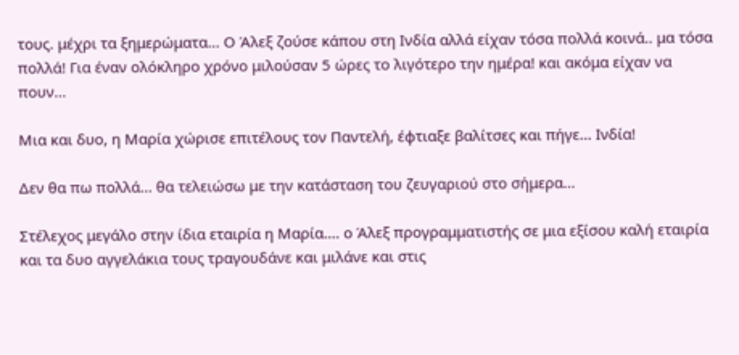τους. μέχρι τα ξημερώματα... Ο Άλεξ ζούσε κάπου στη Ινδία αλλά είχαν τόσα πολλά κοινά.. μα τόσα πολλά! Για έναν ολόκληρο χρόνο μιλούσαν 5 ώρες το λιγότερο την ημέρα! και ακόμα είχαν να πουν...

Μια και δυο, η Μαρία χώρισε επιτέλους τον Παντελή, έφτιαξε βαλίτσες και πήγε... Ινδία!

Δεν θα πω πολλά... θα τελειώσω με την κατάσταση του ζευγαριού στο σήμερα...

Στέλεχος μεγάλο στην ίδια εταιρία η Μαρία.... ο Άλεξ προγραμματιστής σε μια εξίσου καλή εταιρία και τα δυο αγγελάκια τους τραγουδάνε και μιλάνε και στις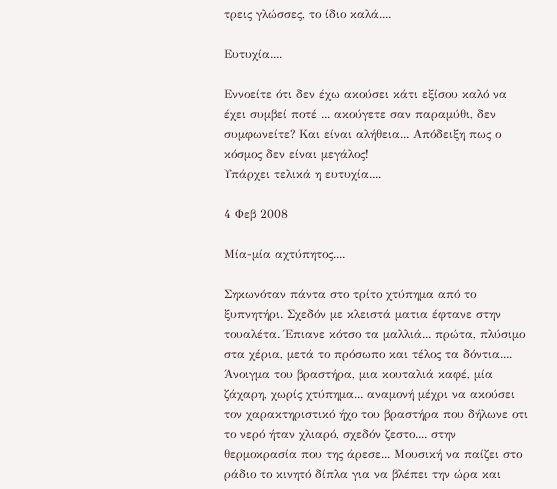τρεις γλώσσες, το ίδιο καλά....

Ευτυχία....

Εννοείτε ότι δεν έχω ακούσει κάτι εξίσου καλό να έχει συμβεί ποτέ ... ακούγετε σαν παραμύθι, δεν συμφωνείτε? Και είναι αλήθεια... Απόδειξη πως ο κόσμος δεν είναι μεγάλος!
Υπάρχει τελικά η ευτυχία....

4 Φεβ 2008

Μία-μία αχτύπητος....

Σηκωνόταν πάντα στο τρίτο χτύπημα από το ξυπνητήρι. Σχεδόν με κλειστά ματια έφτανε στην τουαλέτα. Έπιανε κότσο τα μαλλιά... πρώτα, πλύσιμο στα χέρια, μετά το πρόσωπο και τέλος τα δόντια.... Άνοιγμα του βραστήρα, μια κουταλιά καφέ, μία ζάχαρη, χωρίς χτύπημα... αναμονή μέχρι να ακούσει τον χαρακτηριστικό ήχο του βραστήρα που δήλωνε οτι το νερό ήταν χλιαρό, σχεδόν ζεστο.... στην θερμοκρασία που της άρεσε... Μουσική να παίζει στο ράδιο το κινητό δίπλα για να βλέπει την ώρα και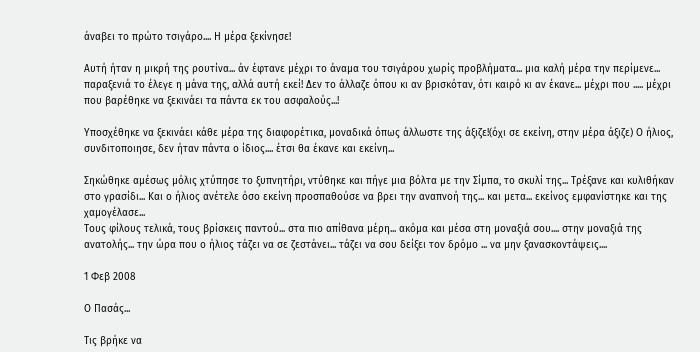άναβει το πρώτο τσιγάρο.... Η μέρα ξεκίνησε!

Αυτή ήταν η μικρή της ρουτίνα... άν έφτανε μέχρι το άναμα του τσιγάρου χωρίς προβλήματα... μια καλή μέρα την περίμενε... παραξενιά το έλεγε η μάνα της, αλλά αυτή εκεί! Δεν το άλλαζε όπου κι αν βρισκόταν, ότι καιρό κι αν έκανε... μέχρι που ..... μέχρι που βαρέθηκε να ξεκινάει τα πάντα εκ του ασφαλούς...!

Υποσχέθηκε να ξεκινάει κάθε μέρα της διαφορέτικα, μοναδικά όπως άλλωστε της άξιζε!(όχι σε εκείνη, στην μέρα άξιζε) Ο ήλιος, συνδιτοποιησε, δεν ήταν πάντα ο ίδιος.... έτσι θα έκανε και εκείνη...

Σηκώθηκε αμέσως μόλις χτύπησε το ξυπνητήρι, ντύθηκε και πήγε μια βόλτα με την Σίμπα, το σκυλί της... Τρέξανε και κυλιθήκαν στο γρασίδι... Και ο ήλιος ανέτελε όσο εκείνη προσπαθούσε να βρει την αναπνοή της... και μετα... εκείνος εμφανίστηκε και της χαμογέλασε...
Τους φίλους τελικά, τους βρίσκεις παντού... στα πιο απίθανα μέρη... ακόμα και μέσα στη μοναξιά σου.... στην μοναξιά της ανατολής... την ώρα που ο ήλιος τάζει να σε ζεστάνει... τάζει να σου δείξει τον δρόμο ... να μην ξανασκοντάψεις....

1 Φεβ 2008

Ο Πασάς...

Τις βρήκε να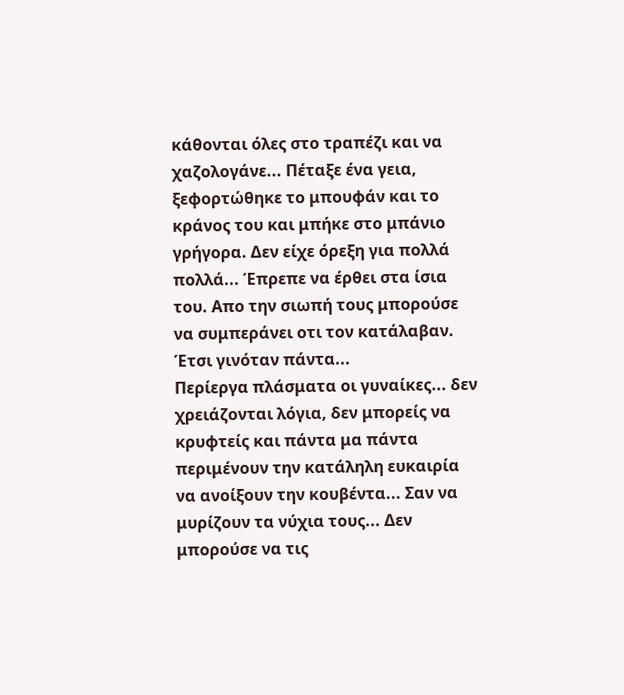κάθονται όλες στο τραπέζι και να χαζολογάνε... Πέταξε ένα γεια, ξεφoρτώθηκε το μπουφάν και το κράνος του και μπήκε στο μπάνιο γρήγορα. Δεν είχε όρεξη για πολλά πολλά... Έπρεπε να έρθει στα ίσια του. Απο την σιωπή τους μπορούσε να συμπεράνει οτι τον κατάλαβαν. Έτσι γινόταν πάντα...
Περίεργα πλάσματα οι γυναίκες... δεν χρειάζονται λόγια, δεν μπορείς να κρυφτείς και πάντα μα πάντα περιμένουν την κατάληλη ευκαιρία να ανοίξουν την κουβέντα... Σαν να μυρίζουν τα νύχια τους... Δεν μπορούσε να τις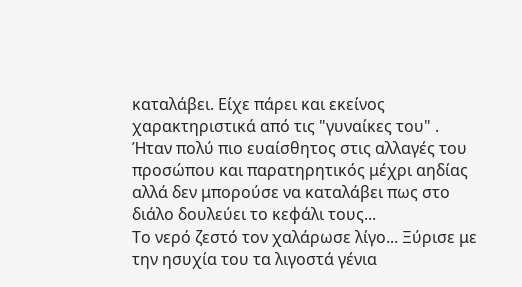καταλάβει. Είχε πάρει και εκείνος χαρακτηριστικά από τις "γυναίκες του" . Ήταν πολύ πιο ευαίσθητος στις αλλαγές του προσώπου και παρατηρητικός μέχρι αηδίας αλλά δεν μπορούσε να καταλάβει πως στο διάλο δουλεύει το κεφάλι τους...
Το νερό ζεστό τον χαλάρωσε λίγο... Ξύρισε με την ησυχία του τα λιγοστά γένια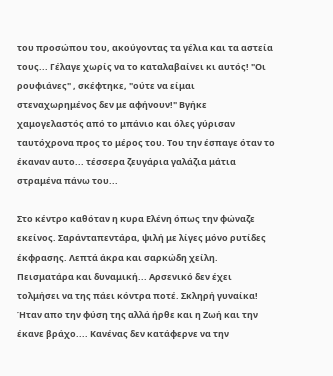του προσώπου του, ακούγοντας τα γέλια και τα αστεία τους... Γέλαγε χωρίς να το καταλαβαίνει κι αυτός! "Οι ρουφιάνες" , σκέφτηκε, "ούτε να είμαι στεναχωρημένος δεν με αφήνουν!" Βγήκε χαμογελαστός από το μπάνιο και όλες γύρισαν ταυτόχρονα προς το μέρος του. Του την έσπαγε όταν το έκαναν αυτο... τέσσερα ζευγάρια γαλάζια μάτια στραμένα πάνω του...

Στο κέντρο καθόταν η κυρα Ελένη όπως την φώναζε εκείνος. Σαράνταπεντάρα, ψιλή με λίγες μόνο ρυτίδες έκφρασης. Λεπτά άκρα και σαρκώδη χείλη. Πεισματάρα και δυναμική... Αρσενικό δεν έχει τολμήσει να της πάει κόντρα ποτέ. Σκληρή γυναίκα! Ήταν απο την φύση της αλλά ήρθε και η Ζωή και την έκανε βράχο.... Κανένας δεν κατάφερνε να την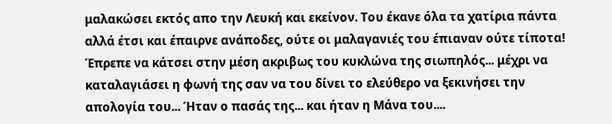μαλακώσει εκτός απο την Λευκή και εκείνον. Του έκανε όλα τα χατίρια πάντα αλλά έτσι και έπαιρνε ανάποδες, ούτε οι μαλαγανιές του έπιαναν ούτε τίποτα! Έπρεπε να κάτσει στην μέση ακριβως του κυκλώνα της σιωπηλός... μέχρι να καταλαγιάσει η φωνή της σαν να του δίνει το ελεύθερο να ξεκινήσει την απολογία του... Ήταν ο πασάς της... και ήταν η Μάνα του....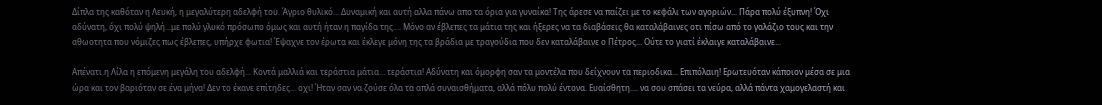Δίπλα της καθόταν η Λευκή, η μεγαλύτερη αδελφή του. Άγριο θυλικό... Δυναμική και αυτή αλλα πάνω απο τα όρια για γυναίκα! Της άρεσε να παίζει με το κεφάλι των αγοριών... Πάρα πολύ έξυπνη! Όχι αδύνατη, όχι πολύ ψηλή...με πολύ γλυκό πρόσωπο όμως και αυτή ήταν η παγίδα της.... Μόνο αν έβλεπες τα μάτια της και ήξερες να τα διαβάσεις θα καταλάβαινες οτι πίσω από το γαλάζιο τους και την αθωοτητα που νόμιζες πως έβλεπες, υπήρχε φωτια! Έψαχνε τον έρωτα και έκλεγε μόνη της τα βράδια με τραγούδια που δεν καταλάβαινε ο Πέτρος... Ούτε το γιατί έκλαιγε καταλάβαινε...

Απένατι η Λίλα η επόμενη μεγάλη του αδελφή... Κοντά μαλλιά και τεράστια μάτια... τεράστια! Αδύνατη και όμορφη σαν τα μοντέλα που δείχνουν τα περιοδικα... Επιπόλαιη! Ερωτευόταν κάποιον μέσα σε μια ώρα και τον βαριόταν σε ένα μήνα! Δεν το έκανε επίτηδες... οχι! Ήταν σαν να ζούσε όλα τα απλά συναισθήματα, αλλά πόλυ πολύ έντονα. Ευαίσθητη.... να σου σπάσει τα νεύρα, αλλά πάντα χαμογελαστή και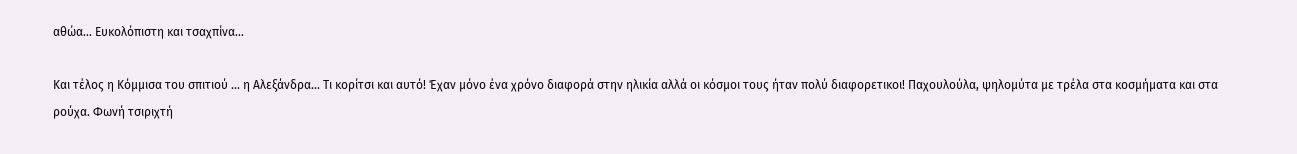αθώα... Ευκολόπιστη και τσαχπίνα...

Και τέλος η Κόμμισα του σπιτιού ... η Αλεξάνδρα... Τι κορίτσι και αυτό! Έχαν μόνο ένα χρόνο διαφορά στην ηλικία αλλά οι κόσμοι τους ήταν πολύ διαφορετικοι! Παχουλούλα, ψηλομύτα με τρέλα στα κοσμήματα και στα ρούχα. Φωνή τσιριχτή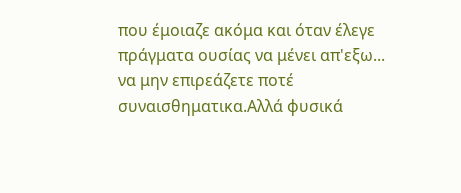που έμοιαζε ακόμα και όταν έλεγε πράγματα ουσίας να μένει απ'εξω... να μην επιρεάζετε ποτέ συναισθηματικα.Αλλά φυσικά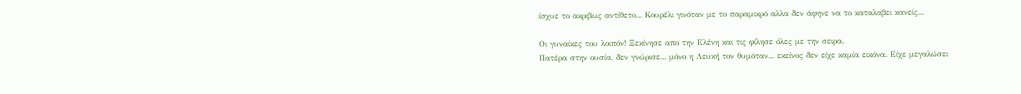ίσχυε το ακριβως αντίθετο... Κουρέλι γινόταν με το παραμικρό αλλα δεν άφηνε να το καταλαβει κανείς...

Οι γυναίκες του λοιπόν! Ξεκίνησε απο την Ελένη και τις φίλησε όλες με την σειρα.
Πατέρα στην ουσία, δεν γνώρισε... μόνο η Λευκή τον θυμόταν... εκείνος δεν είχε καμία εικόνα. Είχε μεγαλώσει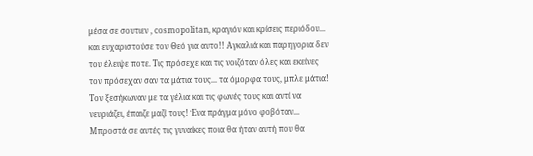μέσα σε σουτιεν , cosmopolitan, κραγιόν και κρίσεις περιόδου... και ευχαριστούσε τον Θεό για αυτο!! Αγκαλιά και παρηγορια δεν του έλειψε ποτε. Τις πρόσεχε και τις νοιζόταν όλες και εκείνες τον πρόσεχαν σαν τα μάτια τους... τα όμορφα τους, μπλε μάτια! Τον ξεσήκωναν με τα γέλια και τις φωνές τους και αντί να νευριάζει, έπαιζε μαζί τους! Ένα πράγμα μόνο φοβόταν... Μπροστά σε αυτές τις γυναίκες ποια θα ήταν αυτή που θα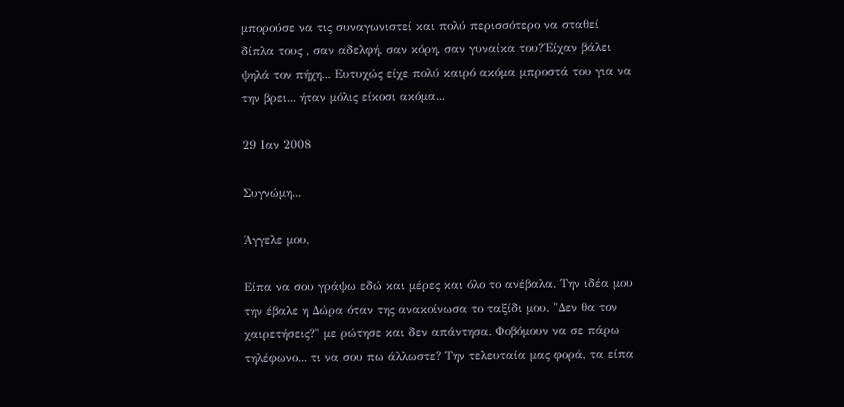μπορούσε να τις συναγωνιστεί και πολύ περισσότερο να σταθεί δίπλα τους , σαν αδελφή, σαν κόρη, σαν γυναίκα του?΄Είχαν βάλει ψηλά τον πήχη... Ευτυχώς είχε πολύ καιρό ακόμα μπροστά του για να την βρει... ήταν μόλις είκοσι ακόμα...

29 Ιαν 2008

Συγνώμη...

Άγγελε μου,

Είπα να σου γράψω εδώ και μέρες και όλο το ανέβαλα. Την ιδέα μου την έβαλε η Δώρα όταν της ανακοίνωσα το ταξίδι μου. "Δεν θα τον χαιρετήσεις?" με ρώτησε και δεν απάντησα. Φοβόμουν να σε πάρω τηλέφωνο... τι να σου πω άλλωστε? Την τελευταία μας φορά, τα είπα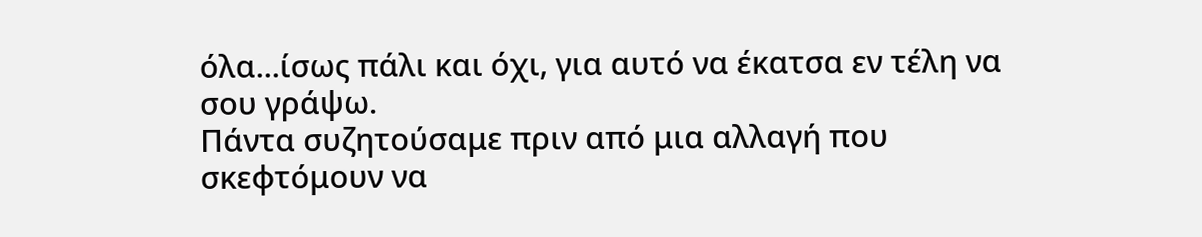όλα...ίσως πάλι και όχι, για αυτό να έκατσα εν τέλη να σου γράψω.
Πάντα συζητούσαμε πριν από μια αλλαγή που σκεφτόμουν να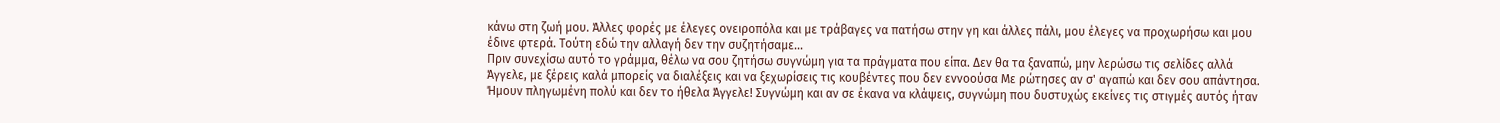κάνω στη ζωή μου. Άλλες φορές με έλεγες ονειροπόλα και με τράβαγες να πατήσω στην γη και άλλες πάλι, μου έλεγες να προχωρήσω και μου έδινε φτερά. Τούτη εδώ την αλλαγή δεν την συζητήσαμε...
Πριν συνεχίσω αυτό το γράμμα, θέλω να σου ζητήσω συγνώμη για τα πράγματα που είπα. Δεν θα τα ξαναπώ, μην λερώσω τις σελίδες αλλά Άγγελε, με ξέρεις καλά μπορείς να διαλέξεις και να ξεχωρίσεις τις κουβέντες που δεν εννοούσα Με ρώτησες αν σ' αγαπώ και δεν σου απάντησα. Ήμουν πληγωμένη πολύ και δεν το ήθελα Άγγελε! Συγνώμη και αν σε έκανα να κλάψεις, συγνώμη που δυστυχώς εκείνες τις στιγμές αυτός ήταν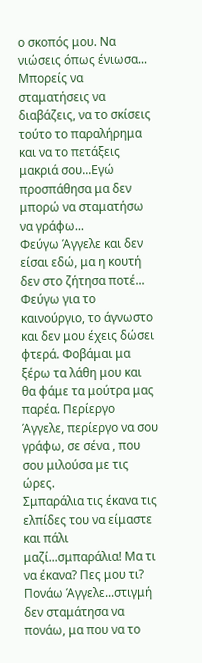ο σκοπός μου. Να νιώσεις όπως ένιωσα...
Μπορείς να σταματήσεις να διαβάζεις, να το σκίσεις τούτο το παραλήρημα και να το πετάξεις μακριά σου...Εγώ προσπάθησα μα δεν μπορώ να σταματήσω να γράφω...
Φεύγω Άγγελε και δεν είσαι εδώ, μα η κουτή δεν στο ζήτησα ποτέ... Φεύγω για το καινούργιο, το άγνωστο και δεν μου έχεις δώσει φτερά. Φοβάμαι μα ξέρω τα λάθη μου και θα φάμε τα μούτρα μας παρέα. Περίεργο Άγγελε, περίεργο να σου γράφω, σε σένα , που σου μιλούσα με τις ώρες.
Σμπαράλια τις έκανα τις ελπίδες του να είμαστε και πάλι μαζί...σμπαράλια! Μα τι να έκανα? Πες μου τι? Πονάω Άγγελε...στιγμή δεν σταμάτησα να πονάω, μα που να το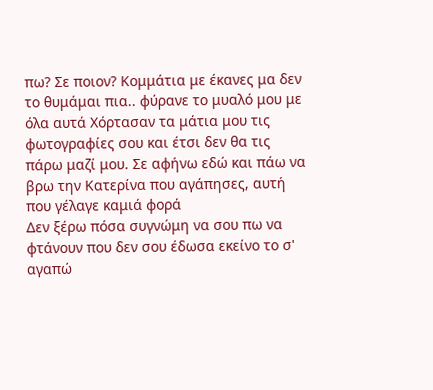πω? Σε ποιον? Κομμάτια με έκανες μα δεν το θυμάμαι πια.. φύρανε το μυαλό μου με όλα αυτά Χόρτασαν τα μάτια μου τις φωτογραφίες σου και έτσι δεν θα τις πάρω μαζί μου. Σε αφήνω εδώ και πάω να βρω την Κατερίνα που αγάπησες, αυτή που γέλαγε καμιά φορά
Δεν ξέρω πόσα συγνώμη να σου πω να φτάνουν που δεν σου έδωσα εκείνο το σ' αγαπώ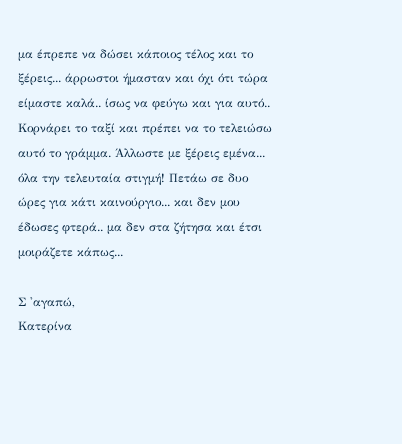μα έπρεπε να δώσει κάποιος τέλος και το ξέρεις... άρρωστοι ήμασταν και όχι ότι τώρα είμαστε καλά.. ίσως να φεύγω και για αυτό..
Κορνάρει το ταξί και πρέπει να το τελειώσω αυτό το γράμμα. Άλλωστε με ξέρεις εμένα... όλα την τελευταία στιγμή! Πετάω σε δυο ώρες για κάτι καινούργιο... και δεν μου έδωσες φτερά.. μα δεν στα ζήτησα και έτσι μοιράζετε κάπως...

Σ 'αγαπώ,
Κατερίνα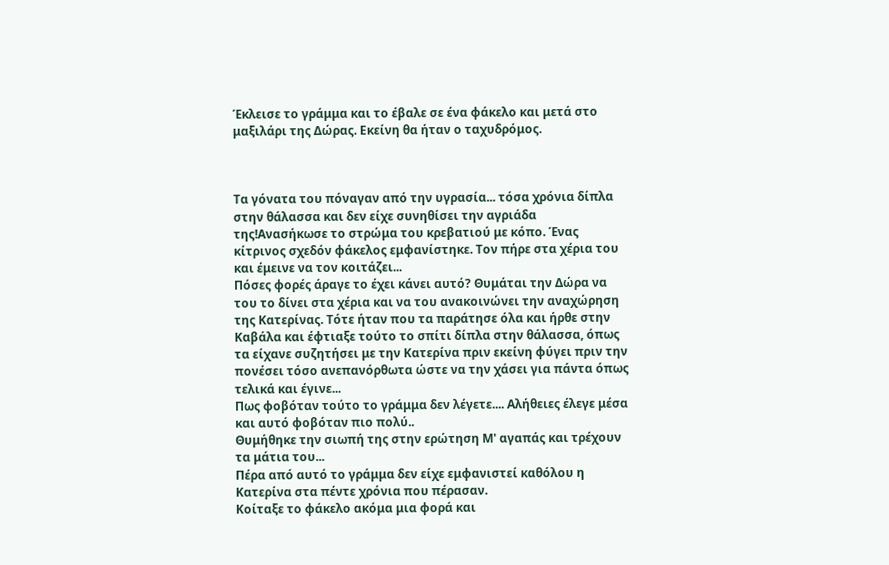Έκλεισε το γράμμα και το έβαλε σε ένα φάκελο και μετά στο μαξιλάρι της Δώρας. Εκείνη θα ήταν ο ταχυδρόμος.



Τα γόνατα του πόναγαν από την υγρασία... τόσα χρόνια δίπλα στην θάλασσα και δεν είχε συνηθίσει την αγριάδα της!Ανασήκωσε το στρώμα του κρεβατιού με κόπο. Ένας κίτρινος σχεδόν φάκελος εμφανίστηκε. Τον πήρε στα χέρια του και έμεινε να τον κοιτάζει...
Πόσες φορές άραγε το έχει κάνει αυτό? Θυμάται την Δώρα να του το δίνει στα χέρια και να του ανακοινώνει την αναχώρηση της Κατερίνας. Τότε ήταν που τα παράτησε όλα και ήρθε στην Καβάλα και έφτιαξε τούτο το σπίτι δίπλα στην θάλασσα, όπως τα είχανε συζητήσει με την Κατερίνα πριν εκείνη φύγει πριν την πονέσει τόσο ανεπανόρθωτα ώστε να την χάσει για πάντα όπως τελικά και έγινε...
Πως φοβόταν τούτο το γράμμα δεν λέγετε.... Αλήθειες έλεγε μέσα και αυτό φοβόταν πιο πολύ..
Θυμήθηκε την σιωπή της στην ερώτηση Μ' αγαπάς και τρέχουν τα μάτια του...
Πέρα από αυτό το γράμμα δεν είχε εμφανιστεί καθόλου η Κατερίνα στα πέντε χρόνια που πέρασαν.
Κοίταξε το φάκελο ακόμα μια φορά και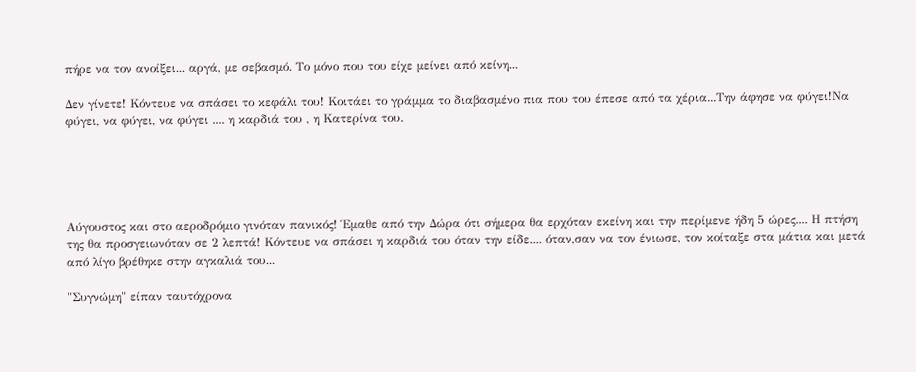πήρε να τον ανοίξει... αργά, με σεβασμό. Το μόνο που του είχε μείνει από κείνη...

Δεν γίνετε! Κόντευε να σπάσει το κεφάλι του! Κοιτάει το γράμμα το διαβασμένο πια που του έπεσε από τα χέρια...Την άφησε να φύγει!Να φύγει, να φύγει, να φύγει .... η καρδιά του , η Κατερίνα του.





Αύγουστος και στο αεροδρόμιο γινόταν πανικός! Έμαθε από την Δώρα ότι σήμερα θα ερχόταν εκείνη και την περίμενε ήδη 5 ώρες.... Η πτήση της θα προσγειωνόταν σε 2 λεπτά! Κόντευε να σπάσει η καρδιά του όταν την είδε.... όταν,σαν να τον ένιωσε, τον κοίταξε στα μάτια και μετά από λίγο βρέθηκε στην αγκαλιά του...

"Συγνώμη" είπαν ταυτόχρονα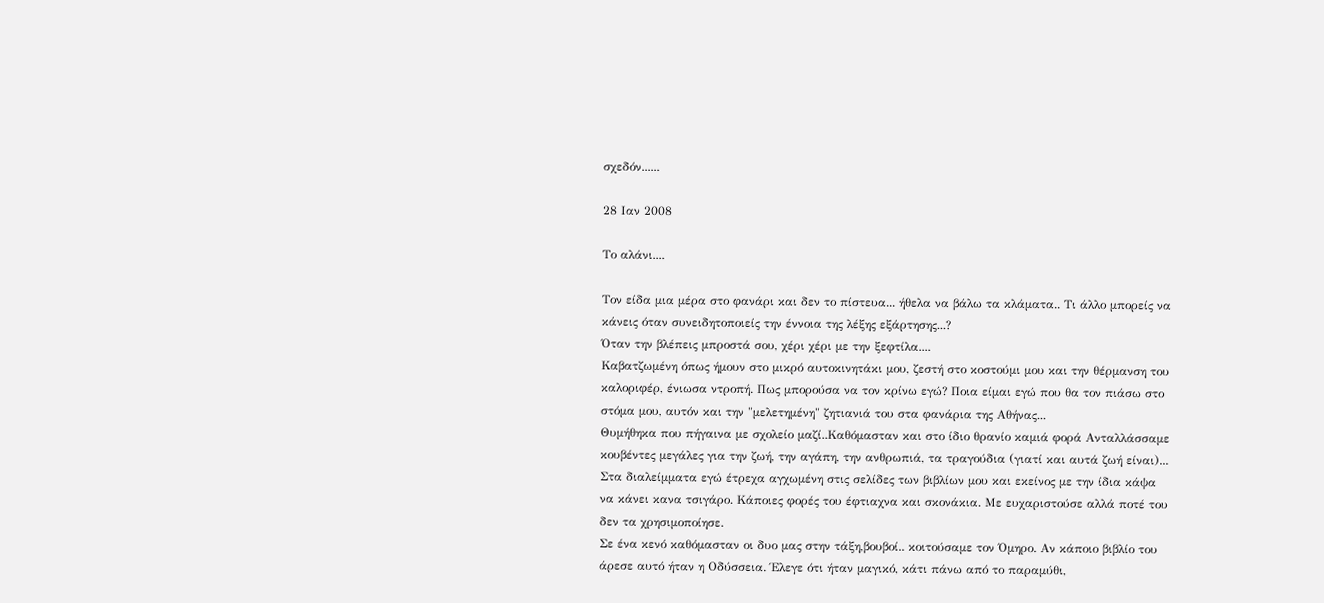σχεδόν......

28 Ιαν 2008

Το αλάνι....

Τον είδα μια μέρα στο φανάρι και δεν το πίστευα... ήθελα να βάλω τα κλάματα.. Τι άλλο μπορείς να κάνεις όταν συνειδητοποιείς την έννοια της λέξης εξάρτησης...?
Όταν την βλέπεις μπροστά σου, χέρι χέρι με την ξεφτίλα....
Καβατζωμένη όπως ήμουν στο μικρό αυτοκινητάκι μου, ζεστή στο κοστούμι μου και την θέρμανση του καλοριφέρ, ένιωσα ντροπή. Πως μπορούσα να τον κρίνω εγώ? Ποια είμαι εγώ που θα τον πιάσω στο στόμα μου, αυτόν και την "μελετημένη" ζητιανιά του στα φανάρια της Αθήνας...
Θυμήθηκα που πήγαινα με σχολείο μαζί..Καθόμασταν και στο ίδιο θρανίο καμιά φορά Ανταλλάσσαμε κουβέντες μεγάλες για την ζωή, την αγάπη, την ανθρωπιά, τα τραγούδια (γιατί και αυτά ζωή είναι)... Στα διαλείμματα εγώ έτρεχα αγχωμένη στις σελίδες των βιβλίων μου και εκείνος με την ίδια κάψα να κάνει κανα τσιγάρο. Κάποιες φορές του έφτιαχνα και σκονάκια. Με ευχαριστούσε αλλά ποτέ του δεν τα χρησιμοποίησε.
Σε ένα κενό καθόμασταν οι δυο μας στην τάξη,βουβοί.. κοιτούσαμε τον Όμηρο. Αν κάποιο βιβλίο του άρεσε αυτό ήταν η Οδύσσεια. Έλεγε ότι ήταν μαγικό, κάτι πάνω από το παραμύθι,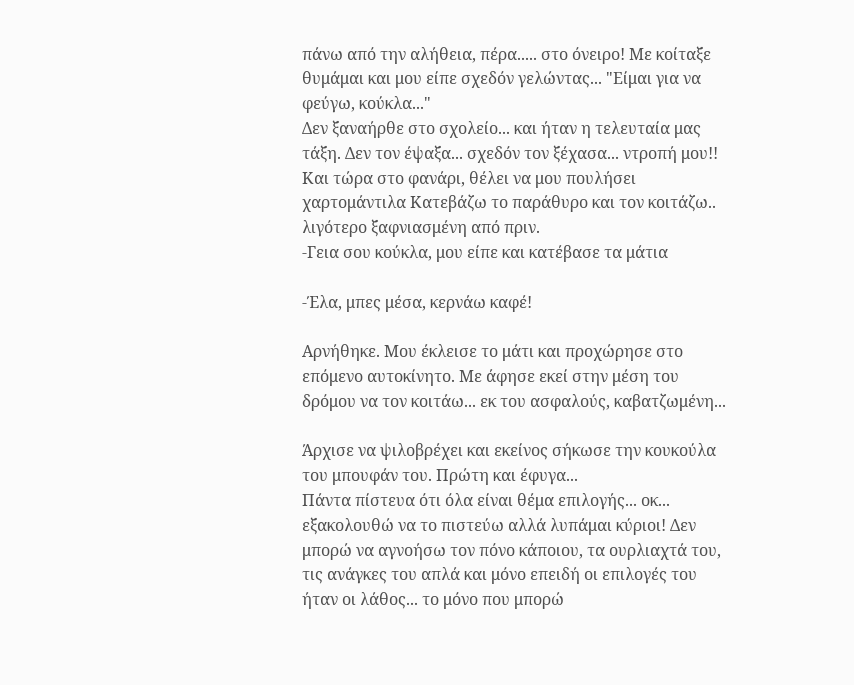πάνω από την αλήθεια, πέρα..... στο όνειρο! Με κοίταξε θυμάμαι και μου είπε σχεδόν γελώντας... "Είμαι για να φεύγω, κούκλα..."
Δεν ξαναήρθε στο σχολείο... και ήταν η τελευταία μας τάξη. Δεν τον έψαξα... σχεδόν τον ξέχασα... ντροπή μου!!
Και τώρα στο φανάρι, θέλει να μου πουλήσει χαρτομάντιλα Κατεβάζω το παράθυρο και τον κοιτάζω.. λιγότερο ξαφνιασμένη από πριν.
-Γεια σου κούκλα, μου είπε και κατέβασε τα μάτια

-Έλα, μπες μέσα, κερνάω καφέ!

Αρνήθηκε. Μου έκλεισε το μάτι και προχώρησε στο επόμενο αυτοκίνητο. Με άφησε εκεί στην μέση του δρόμου να τον κοιτάω... εκ του ασφαλούς, καβατζωμένη...

Άρχισε να ψιλοβρέχει και εκείνος σήκωσε την κουκούλα του μπουφάν του. Πρώτη και έφυγα...
Πάντα πίστευα ότι όλα είναι θέμα επιλογής... οκ... εξακολουθώ να το πιστεύω αλλά λυπάμαι κύριοι! Δεν μπορώ να αγνοήσω τον πόνο κάποιου, τα ουρλιαχτά του, τις ανάγκες του απλά και μόνο επειδή οι επιλογές του ήταν οι λάθος... το μόνο που μπορώ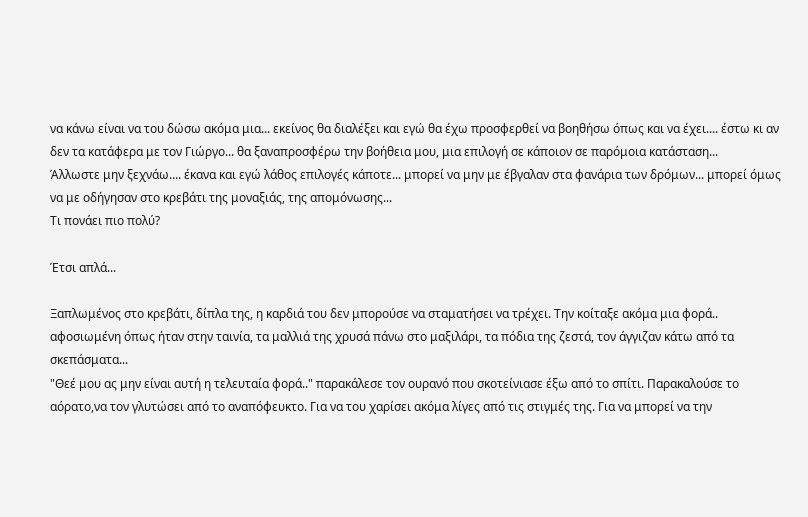να κάνω είναι να του δώσω ακόμα μια... εκείνος θα διαλέξει και εγώ θα έχω προσφερθεί να βοηθήσω όπως και να έχει.... έστω κι αν δεν τα κατάφερα με τον Γιώργο... θα ξαναπροσφέρω την βοήθεια μου, μια επιλογή σε κάποιον σε παρόμοια κατάσταση...
Άλλωστε μην ξεχνάω.... έκανα και εγώ λάθος επιλογές κάποτε... μπορεί να μην με έβγαλαν στα φανάρια των δρόμων... μπορεί όμως να με οδήγησαν στο κρεβάτι της μοναξιάς, της απομόνωσης...
Τι πονάει πιο πολύ?

Έτσι απλά...

Ξαπλωμένος στο κρεβάτι, δίπλα της, η καρδιά του δεν μπορούσε να σταματήσει να τρέχει. Την κοίταξε ακόμα μια φορά.. αφοσιωμένη όπως ήταν στην ταινία, τα μαλλιά της χρυσά πάνω στο μαξιλάρι, τα πόδια της ζεστά, τον άγγιζαν κάτω από τα σκεπάσματα...
"Θεέ μου ας μην είναι αυτή η τελευταία φορά.." παρακάλεσε τον ουρανό που σκοτείνιασε έξω από το σπίτι. Παρακαλούσε το αόρατο,να τον γλυτώσει από το αναπόφευκτο. Για να του χαρίσει ακόμα λίγες από τις στιγμές της. Για να μπορεί να την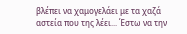βλέπει να χαμογελάει με τα χαζά αστεία που της λέει... Έστω να την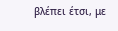βλέπει έτσι, με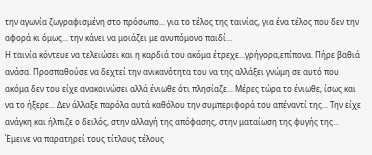την αγωνία ζωγραφισμένη στο πρόσωπο... για το τέλος της ταινίας, για ένα τέλος που δεν την αφορά κι όμως... την κάνει να μοιάζει με ανυπόμονο παιδί...
Η ταινία κόντευε να τελειώσει και η καρδιά του ακόμα έτρεχε...γρήγορα,επίπονα. Πήρε βαθιά ανάσα. Προσπαθούσε να δεχτεί την ανικανότητα του να της αλλάξει γνώμη σε αυτό που ακόμα δεν του είχε ανακοινώσει αλλά ένιωθε ότι πλησίαζε... Μέρες τώρα το ένιωθε, ίσως και να το ήξερε... Δεν άλλαξε παρόλα αυτά καθόλου την συμπεριφορά του απέναντί της... Την είχε ανάγκη και ήλπιζε ο δειλός, στην αλλαγή της απόφασης, στην ματαίωση της φυγής της...
Έμεινε να παρατηρεί τους τίτλους τέλους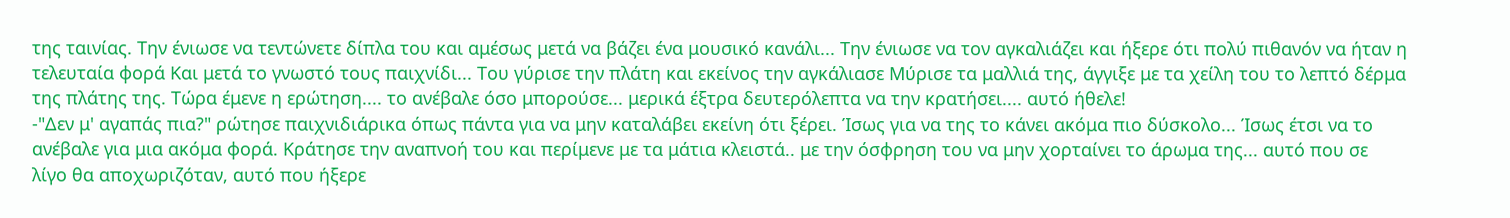της ταινίας. Την ένιωσε να τεντώνετε δίπλα του και αμέσως μετά να βάζει ένα μουσικό κανάλι... Την ένιωσε να τον αγκαλιάζει και ήξερε ότι πολύ πιθανόν να ήταν η τελευταία φορά Και μετά το γνωστό τους παιχνίδι... Του γύρισε την πλάτη και εκείνος την αγκάλιασε Μύρισε τα μαλλιά της, άγγιξε με τα χείλη του το λεπτό δέρμα της πλάτης της. Τώρα έμενε η ερώτηση.... το ανέβαλε όσο μπορούσε... μερικά έξτρα δευτερόλεπτα να την κρατήσει.... αυτό ήθελε!
-"Δεν μ' αγαπάς πια?" ρώτησε παιχνιδιάρικα όπως πάντα για να μην καταλάβει εκείνη ότι ξέρει. Ίσως για να της το κάνει ακόμα πιο δύσκολο... Ίσως έτσι να το ανέβαλε για μια ακόμα φορά. Κράτησε την αναπνοή του και περίμενε με τα μάτια κλειστά.. με την όσφρηση του να μην χορταίνει το άρωμα της... αυτό που σε λίγο θα αποχωριζόταν, αυτό που ήξερε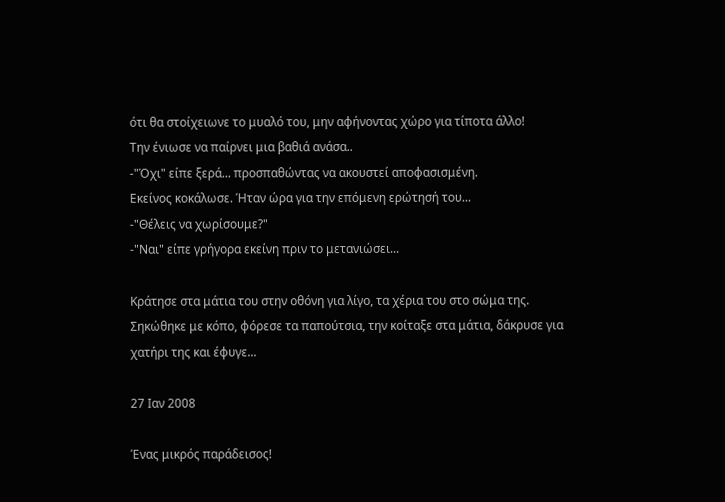ότι θα στοίχειωνε το μυαλό του, μην αφήνοντας χώρο για τίποτα άλλο!
Την ένιωσε να παίρνει μια βαθιά ανάσα..
-"Όχι" είπε ξερά... προσπαθώντας να ακουστεί αποφασισμένη.
Εκείνος κοκάλωσε. Ήταν ώρα για την επόμενη ερώτησή του...
-"Θέλεις να χωρίσουμε?"
-"Ναι" είπε γρήγορα εκείνη πριν το μετανιώσει...

Κράτησε στα μάτια του στην οθόνη για λίγο, τα χέρια του στο σώμα της.
Σηκώθηκε με κόπο, φόρεσε τα παπούτσια, την κοίταξε στα μάτια, δάκρυσε για χατήρι της και έφυγε...

27 Ιαν 2008

Ένας μικρός παράδεισος!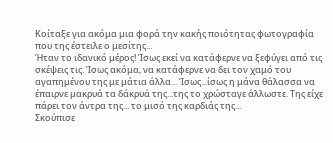Κοίταξε για ακόμα μια φορά την κακής ποιότητας φωτογραφία που της έστειλε ο μεσίτης...
Ήταν το ιδανικό μέρος! Ίσως εκεί να κατάφερνε να ξεφύγει από τις σκέψεις τις. Ίσως ακόμα, να κατάφερνε να δει τον χαμό του αγαπημένου της με μάτια άλλα... Ίσως...ίσως η μάνα θάλασσα να έπαιρνε μακρυά τα δάκρυά της...της το χρώσταγε άλλωστε. Της είχε πάρει τον άντρα της... το μισό της καρδιάς της...
Σκούπισε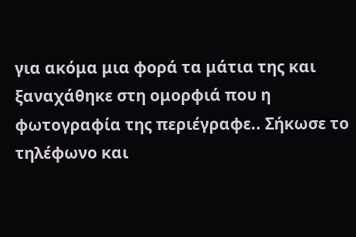για ακόμα μια φορά τα μάτια της και ξαναχάθηκε στη ομορφιά που η φωτογραφία της περιέγραφε.. Σήκωσε το τηλέφωνο και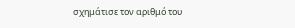σχημάτισε τον αριθμό του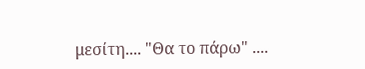μεσίτη.... "Θα το πάρω" ....